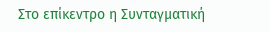Στο επίκεντρο η Συνταγματική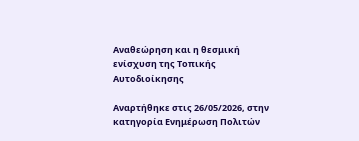Αναθεώρηση και η θεσμική ενίσχυση της Τοπικής Αυτοδιοίκησης

Αναρτήθηκε στις 26/05/2026, στην κατηγορία Ενημέρωση Πολιτών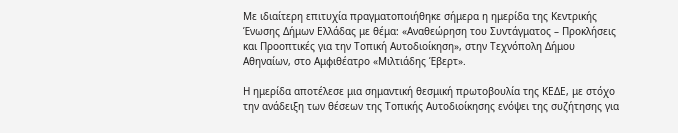Με ιδιαίτερη επιτυχία πραγματοποιήθηκε σήμερα η ημερίδα της Κεντρικής Ένωσης Δήμων Ελλάδας με θέμα: «Αναθεώρηση του Συντάγματος – Προκλήσεις και Προοπτικές για την Τοπική Αυτοδιοίκηση», στην Τεχνόπολη Δήμου Αθηναίων, στο Αμφιθέατρο «Μιλτιάδης Έβερτ».

Η ημερίδα αποτέλεσε μια σημαντική θεσμική πρωτοβουλία της ΚΕΔΕ, με στόχο την ανάδειξη των θέσεων της Τοπικής Αυτοδιοίκησης ενόψει της συζήτησης για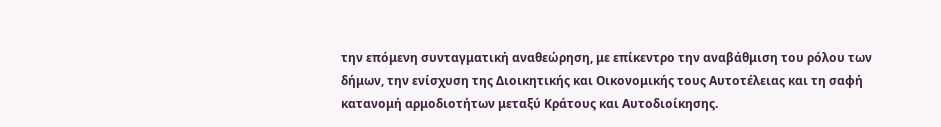την επόμενη συνταγματική αναθεώρηση, με επίκεντρο την αναβάθμιση του ρόλου των δήμων, την ενίσχυση της Διοικητικής και Οικονομικής τους Αυτοτέλειας και τη σαφή κατανομή αρμοδιοτήτων μεταξύ Κράτους και Αυτοδιοίκησης.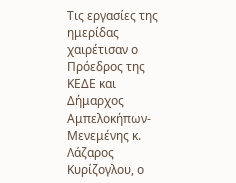Τις εργασίες της ημερίδας χαιρέτισαν ο Πρόεδρος της ΚΕΔΕ και Δήμαρχος Αμπελοκήπων- Μενεμένης κ. Λάζαρος Κυρίζογλου, ο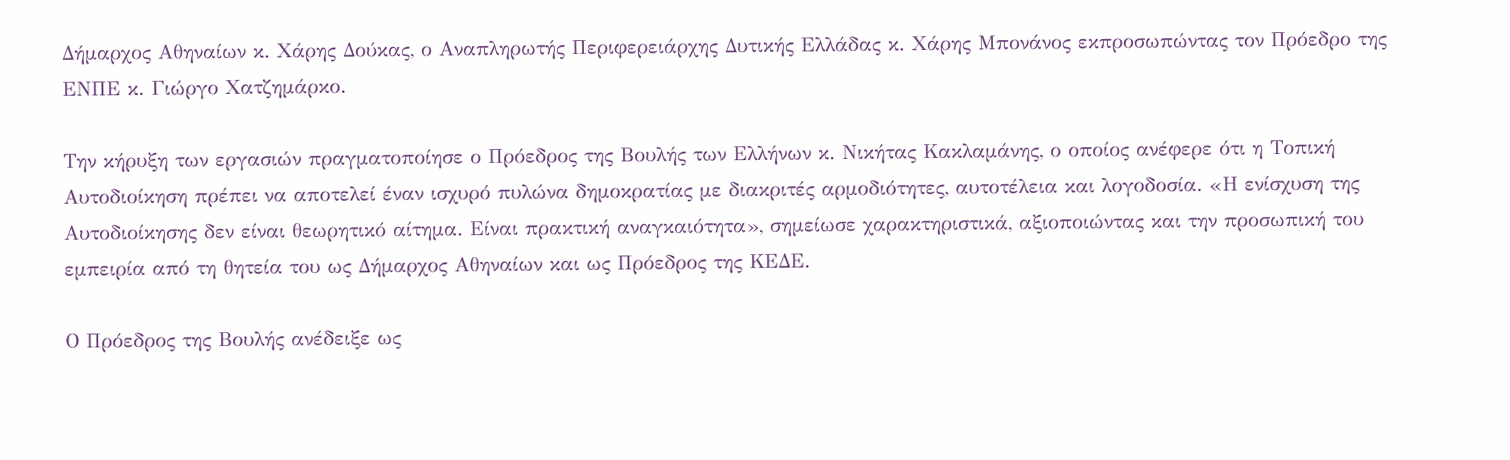Δήμαρχος Αθηναίων κ. Χάρης Δούκας, ο Αναπληρωτής Περιφερειάρχης Δυτικής Ελλάδας κ. Χάρης Μπονάνος εκπροσωπώντας τον Πρόεδρο της ΕΝΠΕ κ. Γιώργο Χατζημάρκο.

Την κήρυξη των εργασιών πραγματοποίησε ο Πρόεδρος της Βουλής των Ελλήνων κ. Νικήτας Κακλαμάνης, ο οποίος ανέφερε ότι η Τοπική Αυτοδιοίκηση πρέπει να αποτελεί έναν ισχυρό πυλώνα δημοκρατίας με διακριτές αρμοδιότητες, αυτοτέλεια και λογοδοσία. «Η ενίσχυση της Αυτοδιοίκησης δεν είναι θεωρητικό αίτημα. Είναι πρακτική αναγκαιότητα», σημείωσε χαρακτηριστικά, αξιοποιώντας και την προσωπική του εμπειρία από τη θητεία του ως Δήμαρχος Αθηναίων και ως Πρόεδρος της ΚΕΔΕ.

Ο Πρόεδρος της Βουλής ανέδειξε ως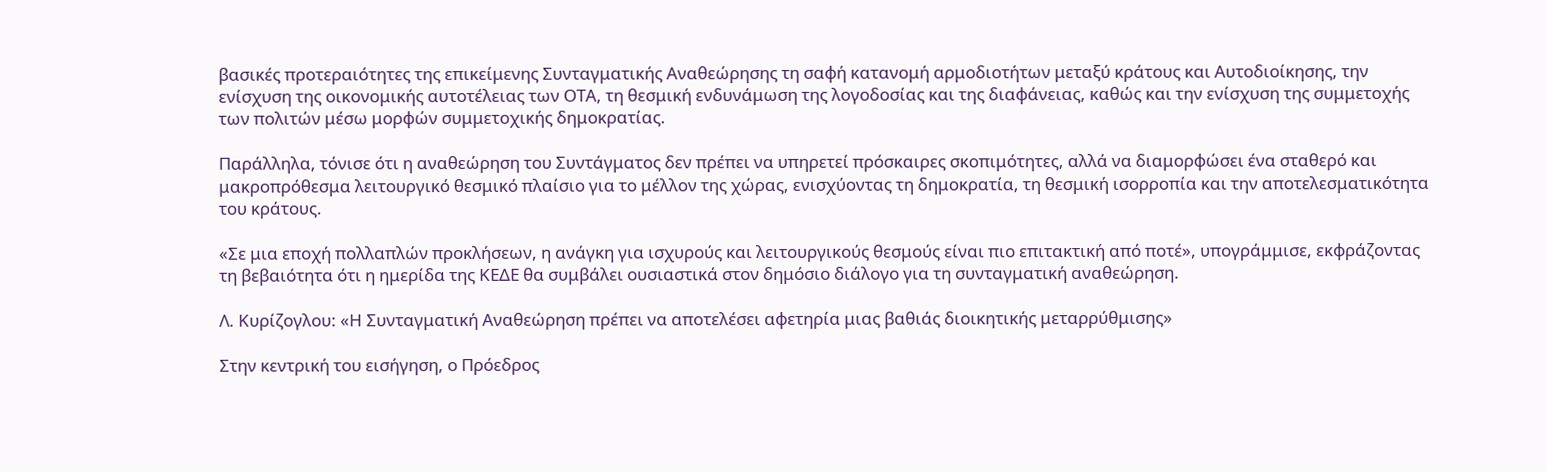βασικές προτεραιότητες της επικείμενης Συνταγματικής Αναθεώρησης τη σαφή κατανομή αρμοδιοτήτων μεταξύ κράτους και Αυτοδιοίκησης, την ενίσχυση της οικονομικής αυτοτέλειας των ΟΤΑ, τη θεσμική ενδυνάμωση της λογοδοσίας και της διαφάνειας, καθώς και την ενίσχυση της συμμετοχής των πολιτών μέσω μορφών συμμετοχικής δημοκρατίας.

Παράλληλα, τόνισε ότι η αναθεώρηση του Συντάγματος δεν πρέπει να υπηρετεί πρόσκαιρες σκοπιμότητες, αλλά να διαμορφώσει ένα σταθερό και μακροπρόθεσμα λειτουργικό θεσμικό πλαίσιο για το μέλλον της χώρας, ενισχύοντας τη δημοκρατία, τη θεσμική ισορροπία και την αποτελεσματικότητα του κράτους.

«Σε μια εποχή πολλαπλών προκλήσεων, η ανάγκη για ισχυρούς και λειτουργικούς θεσμούς είναι πιο επιτακτική από ποτέ», υπογράμμισε, εκφράζοντας τη βεβαιότητα ότι η ημερίδα της ΚΕΔΕ θα συμβάλει ουσιαστικά στον δημόσιο διάλογο για τη συνταγματική αναθεώρηση.

Λ. Κυρίζογλου: «Η Συνταγματική Αναθεώρηση πρέπει να αποτελέσει αφετηρία μιας βαθιάς διοικητικής μεταρρύθμισης»

Στην κεντρική του εισήγηση, ο Πρόεδρος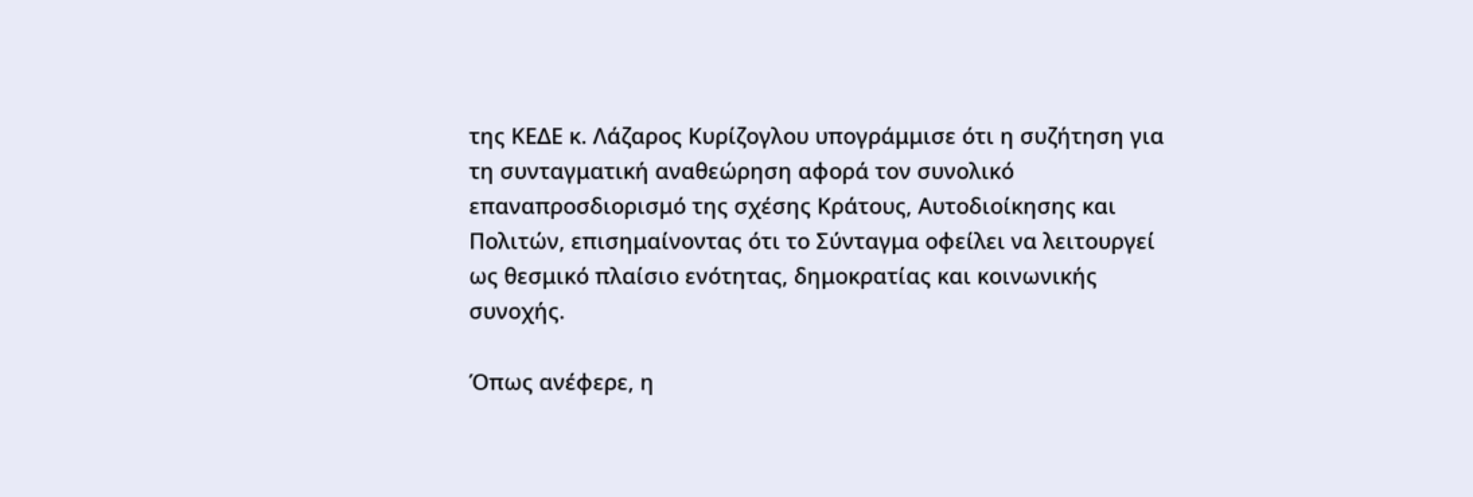της ΚΕΔΕ κ. Λάζαρος Κυρίζογλου υπογράμμισε ότι η συζήτηση για τη συνταγματική αναθεώρηση αφορά τον συνολικό επαναπροσδιορισμό της σχέσης Κράτους, Αυτοδιοίκησης και Πολιτών, επισημαίνοντας ότι το Σύνταγμα οφείλει να λειτουργεί ως θεσμικό πλαίσιο ενότητας, δημοκρατίας και κοινωνικής συνοχής.

Όπως ανέφερε, η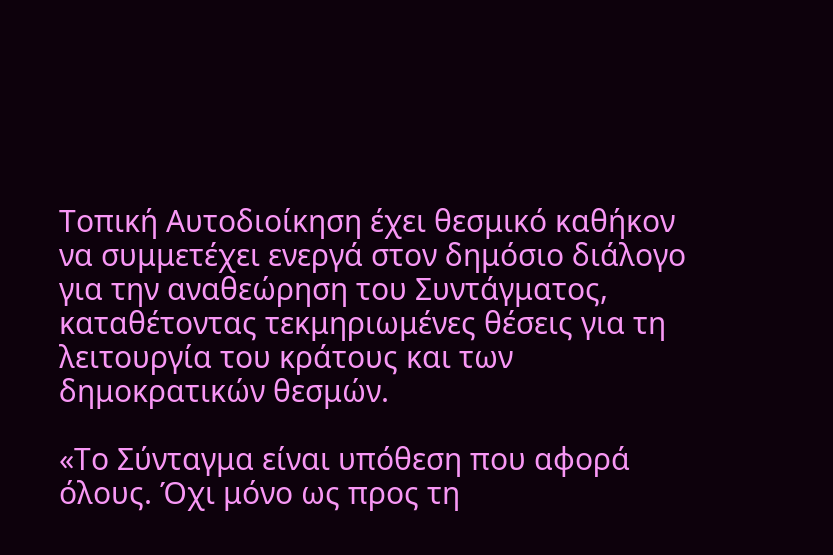Τοπική Αυτοδιοίκηση έχει θεσμικό καθήκον να συμμετέχει ενεργά στον δημόσιο διάλογο για την αναθεώρηση του Συντάγματος, καταθέτοντας τεκμηριωμένες θέσεις για τη λειτουργία του κράτους και των δημοκρατικών θεσμών.

«Το Σύνταγμα είναι υπόθεση που αφορά όλους. Όχι μόνο ως προς τη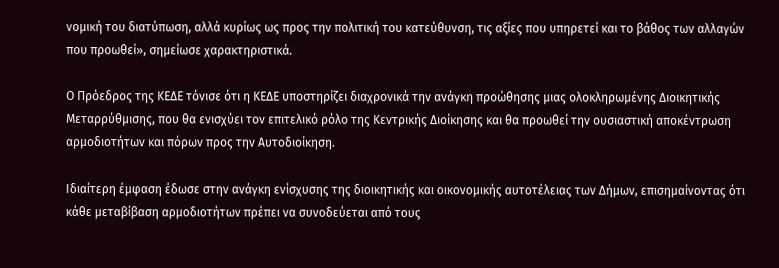νομική του διατύπωση, αλλά κυρίως ως προς την πολιτική του κατεύθυνση, τις αξίες που υπηρετεί και το βάθος των αλλαγών που προωθεί», σημείωσε χαρακτηριστικά.

Ο Πρόεδρος της ΚΕΔΕ τόνισε ότι η ΚΕΔΕ υποστηρίζει διαχρονικά την ανάγκη προώθησης μιας ολοκληρωμένης Διοικητικής Μεταρρύθμισης, που θα ενισχύει τον επιτελικό ρόλο της Κεντρικής Διοίκησης και θα προωθεί την ουσιαστική αποκέντρωση αρμοδιοτήτων και πόρων προς την Αυτοδιοίκηση.

Ιδιαίτερη έμφαση έδωσε στην ανάγκη ενίσχυσης της διοικητικής και οικονομικής αυτοτέλειας των Δήμων, επισημαίνοντας ότι κάθε μεταβίβαση αρμοδιοτήτων πρέπει να συνοδεύεται από τους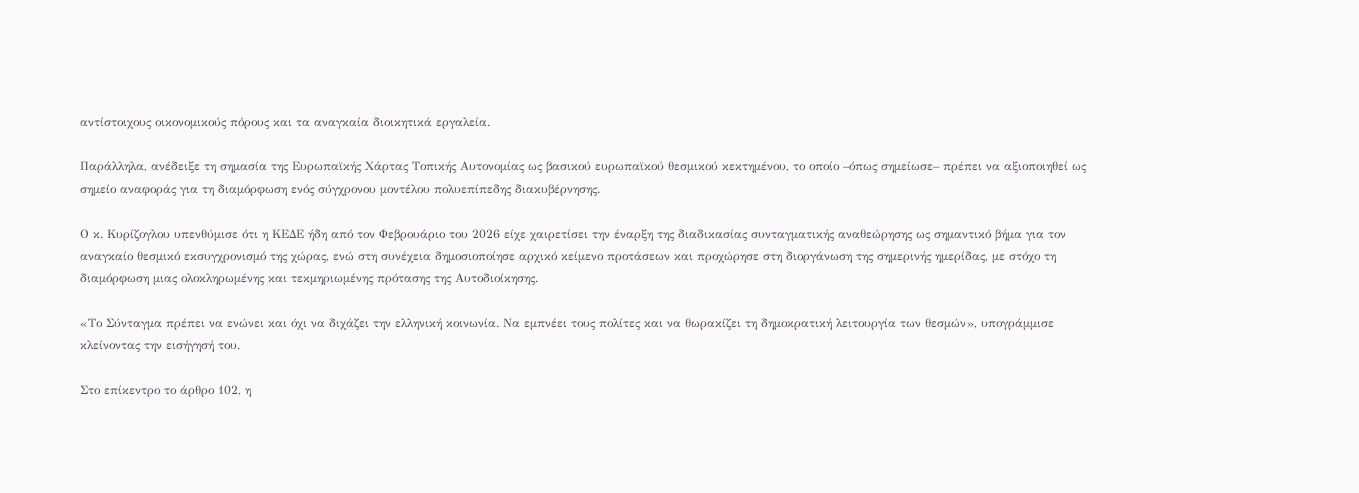αντίστοιχους οικονομικούς πόρους και τα αναγκαία διοικητικά εργαλεία.

Παράλληλα, ανέδειξε τη σημασία της Ευρωπαϊκής Χάρτας Τοπικής Αυτονομίας ως βασικού ευρωπαϊκού θεσμικού κεκτημένου, το οποίο –όπως σημείωσε– πρέπει να αξιοποιηθεί ως σημείο αναφοράς για τη διαμόρφωση ενός σύγχρονου μοντέλου πολυεπίπεδης διακυβέρνησης.

Ο κ. Κυρίζογλου υπενθύμισε ότι η ΚΕΔΕ ήδη από τον Φεβρουάριο του 2026 είχε χαιρετίσει την έναρξη της διαδικασίας συνταγματικής αναθεώρησης ως σημαντικό βήμα για τον αναγκαίο θεσμικό εκσυγχρονισμό της χώρας, ενώ στη συνέχεια δημοσιοποίησε αρχικό κείμενο προτάσεων και προχώρησε στη διοργάνωση της σημερινής ημερίδας, με στόχο τη διαμόρφωση μιας ολοκληρωμένης και τεκμηριωμένης πρότασης της Αυτοδιοίκησης.

«Το Σύνταγμα πρέπει να ενώνει και όχι να διχάζει την ελληνική κοινωνία. Να εμπνέει τους πολίτες και να θωρακίζει τη δημοκρατική λειτουργία των θεσμών», υπογράμμισε κλείνοντας την εισήγησή του.

Στο επίκεντρο το άρθρο 102, η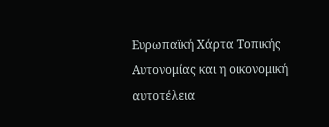Ευρωπαϊκή Χάρτα Τοπικής Αυτονομίας και η οικονομική αυτοτέλεια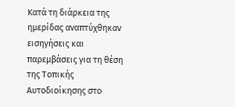Κατά τη διάρκεια της ημερίδας αναπτύχθηκαν εισηγήσεις και παρεμβάσεις για τη θέση της Τοπικής Αυτοδιοίκησης στο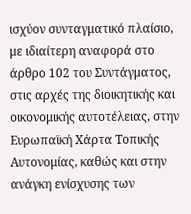ισχύον συνταγματικό πλαίσιο, με ιδιαίτερη αναφορά στο άρθρο 102 του Συντάγματος, στις αρχές της διοικητικής και οικονομικής αυτοτέλειας, στην Ευρωπαϊκή Χάρτα Τοπικής Αυτονομίας, καθώς και στην ανάγκη ενίσχυσης των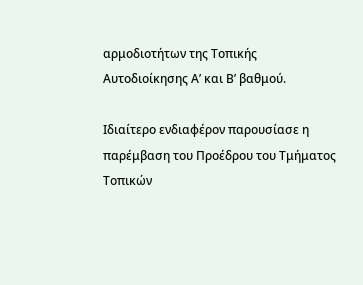αρμοδιοτήτων της Τοπικής Αυτοδιοίκησης Α’ και Β’ βαθμού.

Ιδιαίτερο ενδιαφέρον παρουσίασε η παρέμβαση του Προέδρου του Τμήματος Τοπικών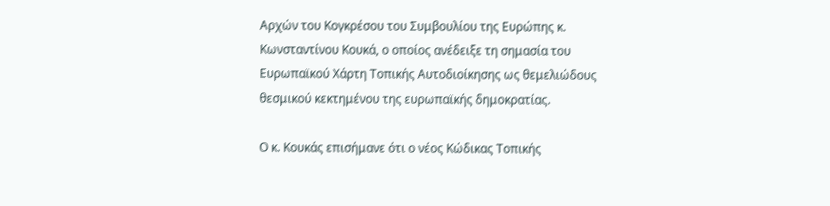Αρχών του Κογκρέσου του Συμβουλίου της Ευρώπης κ. Κωνσταντίνου Κουκά, ο οποίος ανέδειξε τη σημασία του Ευρωπαϊκού Χάρτη Τοπικής Αυτοδιοίκησης ως θεμελιώδους θεσμικού κεκτημένου της ευρωπαϊκής δημοκρατίας.

Ο κ. Κουκάς επισήμανε ότι ο νέος Κώδικας Τοπικής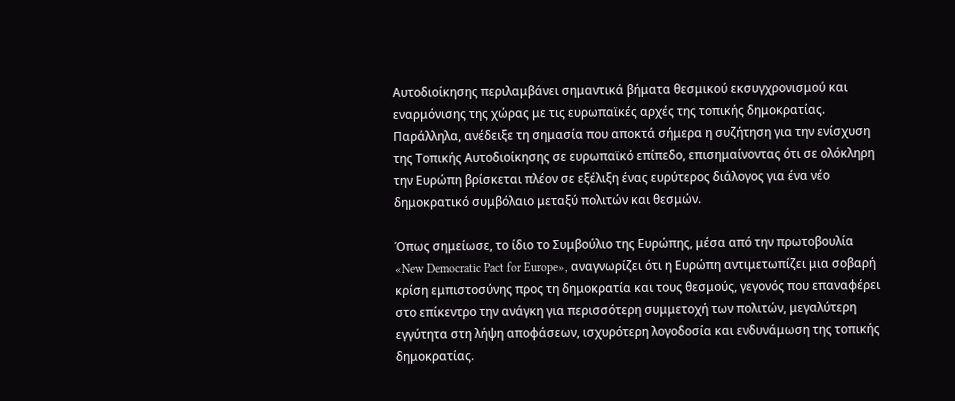Αυτοδιοίκησης περιλαμβάνει σημαντικά βήματα θεσμικού εκσυγχρονισμού και εναρμόνισης της χώρας με τις ευρωπαϊκές αρχές της τοπικής δημοκρατίας. Παράλληλα, ανέδειξε τη σημασία που αποκτά σήμερα η συζήτηση για την ενίσχυση της Τοπικής Αυτοδιοίκησης σε ευρωπαϊκό επίπεδο, επισημαίνοντας ότι σε ολόκληρη την Ευρώπη βρίσκεται πλέον σε εξέλιξη ένας ευρύτερος διάλογος για ένα νέο δημοκρατικό συμβόλαιο μεταξύ πολιτών και θεσμών.

Όπως σημείωσε, το ίδιο το Συμβούλιο της Ευρώπης, μέσα από την πρωτοβουλία «New Democratic Pact for Europe», αναγνωρίζει ότι η Ευρώπη αντιμετωπίζει μια σοβαρή κρίση εμπιστοσύνης προς τη δημοκρατία και τους θεσμούς, γεγονός που επαναφέρει στο επίκεντρο την ανάγκη για περισσότερη συμμετοχή των πολιτών, μεγαλύτερη εγγύτητα στη λήψη αποφάσεων, ισχυρότερη λογοδοσία και ενδυνάμωση της τοπικής δημοκρατίας.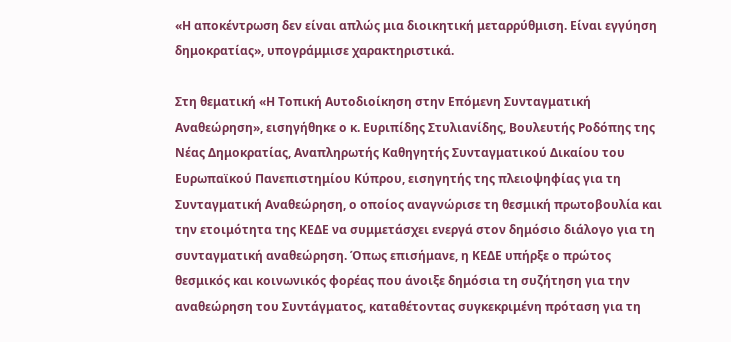«Η αποκέντρωση δεν είναι απλώς μια διοικητική μεταρρύθμιση. Είναι εγγύηση δημοκρατίας», υπογράμμισε χαρακτηριστικά.

Στη θεματική «Η Τοπική Αυτοδιοίκηση στην Επόμενη Συνταγματική Αναθεώρηση», εισηγήθηκε ο κ. Ευριπίδης Στυλιανίδης, Βουλευτής Ροδόπης της Νέας Δημοκρατίας, Αναπληρωτής Καθηγητής Συνταγματικού Δικαίου του Ευρωπαϊκού Πανεπιστημίου Κύπρου, εισηγητής της πλειοψηφίας για τη Συνταγματική Αναθεώρηση, ο οποίος αναγνώρισε τη θεσμική πρωτοβουλία και την ετοιμότητα της ΚΕΔΕ να συμμετάσχει ενεργά στον δημόσιο διάλογο για τη συνταγματική αναθεώρηση. Όπως επισήμανε, η ΚΕΔΕ υπήρξε ο πρώτος θεσμικός και κοινωνικός φορέας που άνοιξε δημόσια τη συζήτηση για την αναθεώρηση του Συντάγματος, καταθέτοντας συγκεκριμένη πρόταση για τη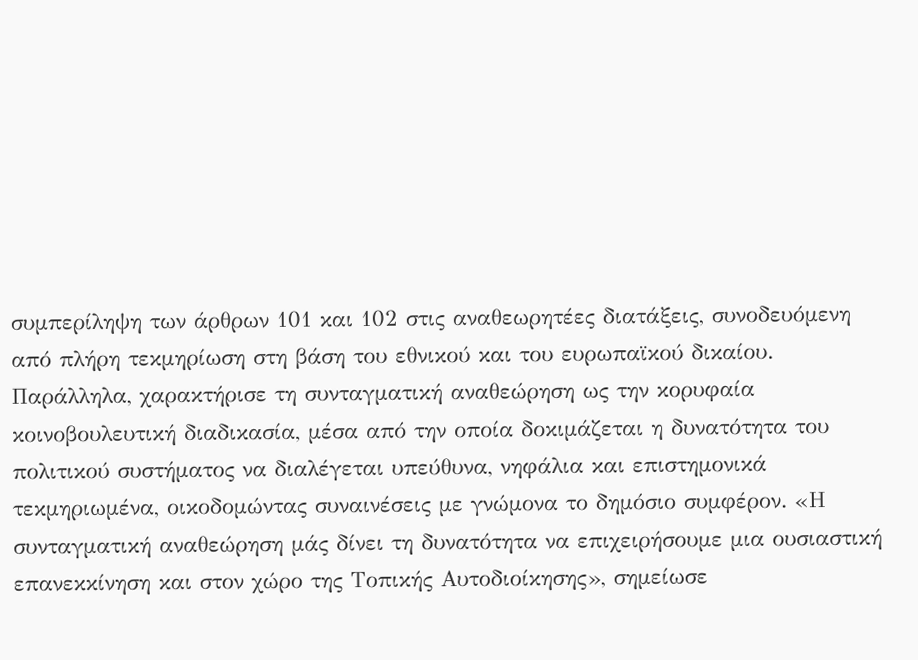συμπερίληψη των άρθρων 101 και 102 στις αναθεωρητέες διατάξεις, συνοδευόμενη από πλήρη τεκμηρίωση στη βάση του εθνικού και του ευρωπαϊκού δικαίου. Παράλληλα, χαρακτήρισε τη συνταγματική αναθεώρηση ως την κορυφαία κοινοβουλευτική διαδικασία, μέσα από την οποία δοκιμάζεται η δυνατότητα του πολιτικού συστήματος να διαλέγεται υπεύθυνα, νηφάλια και επιστημονικά τεκμηριωμένα, οικοδομώντας συναινέσεις με γνώμονα το δημόσιο συμφέρον. «Η συνταγματική αναθεώρηση μάς δίνει τη δυνατότητα να επιχειρήσουμε μια ουσιαστική επανεκκίνηση και στον χώρο της Τοπικής Αυτοδιοίκησης», σημείωσε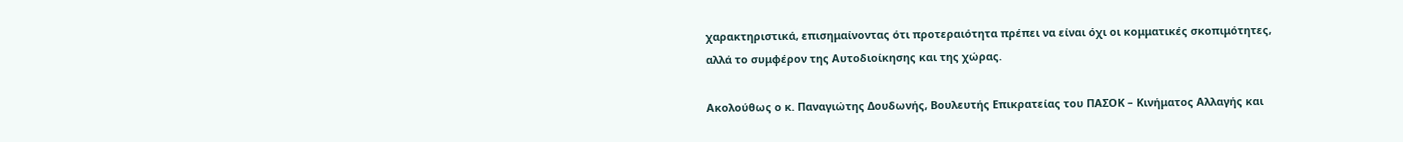χαρακτηριστικά, επισημαίνοντας ότι προτεραιότητα πρέπει να είναι όχι οι κομματικές σκοπιμότητες, αλλά το συμφέρον της Αυτοδιοίκησης και της χώρας.

Ακολούθως ο κ. Παναγιώτης Δουδωνής, Βουλευτής Επικρατείας του ΠΑΣΟΚ – Κινήματος Αλλαγής και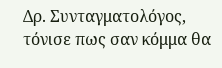Δρ. Συνταγματολόγος, τόνισε πως σαν κόμμα θα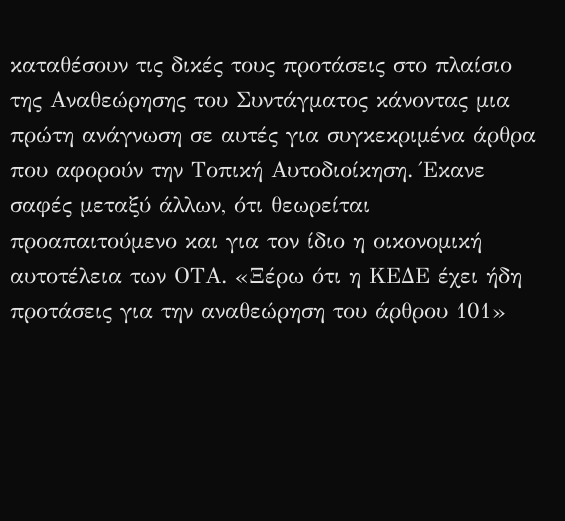καταθέσουν τις δικές τους προτάσεις στο πλαίσιο της Αναθεώρησης του Συντάγματος κάνοντας μια πρώτη ανάγνωση σε αυτές για συγκεκριμένα άρθρα που αφορούν την Τοπική Αυτοδιοίκηση. Έκανε σαφές μεταξύ άλλων, ότι θεωρείται προαπαιτούμενο και για τον ίδιο η οικονομική αυτοτέλεια των ΟΤΑ. «Ξέρω ότι η ΚΕΔΕ έχει ήδη προτάσεις για την αναθεώρηση του άρθρου 101»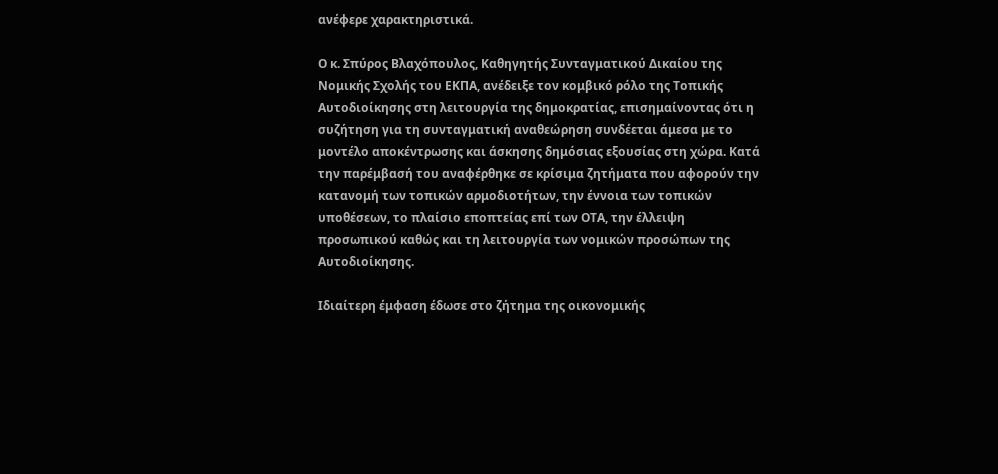ανέφερε χαρακτηριστικά.

Ο κ. Σπύρος Βλαχόπουλος, Καθηγητής Συνταγματικού Δικαίου της Νομικής Σχολής του ΕΚΠΑ, ανέδειξε τον κομβικό ρόλο της Τοπικής Αυτοδιοίκησης στη λειτουργία της δημοκρατίας, επισημαίνοντας ότι η συζήτηση για τη συνταγματική αναθεώρηση συνδέεται άμεσα με το μοντέλο αποκέντρωσης και άσκησης δημόσιας εξουσίας στη χώρα. Κατά την παρέμβασή του αναφέρθηκε σε κρίσιμα ζητήματα που αφορούν την κατανομή των τοπικών αρμοδιοτήτων, την έννοια των τοπικών υποθέσεων, το πλαίσιο εποπτείας επί των ΟΤΑ, την έλλειψη προσωπικού καθώς και τη λειτουργία των νομικών προσώπων της Αυτοδιοίκησης.

Ιδιαίτερη έμφαση έδωσε στο ζήτημα της οικονομικής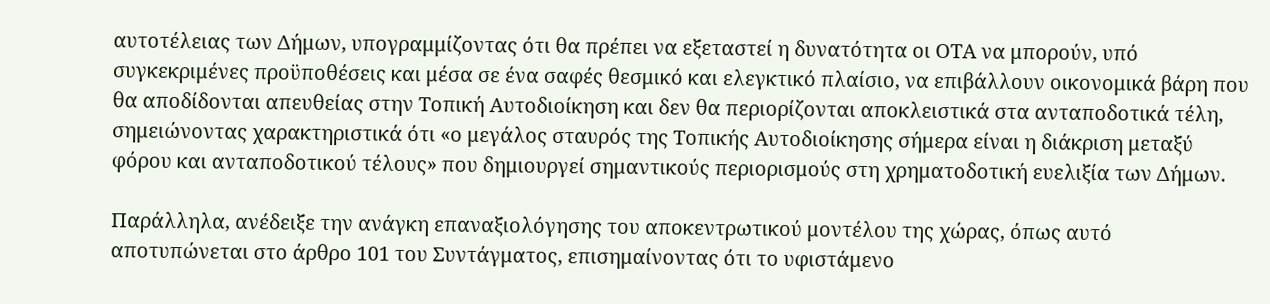αυτοτέλειας των Δήμων, υπογραμμίζοντας ότι θα πρέπει να εξεταστεί η δυνατότητα οι ΟΤΑ να μπορούν, υπό συγκεκριμένες προϋποθέσεις και μέσα σε ένα σαφές θεσμικό και ελεγκτικό πλαίσιο, να επιβάλλουν οικονομικά βάρη που θα αποδίδονται απευθείας στην Τοπική Αυτοδιοίκηση και δεν θα περιορίζονται αποκλειστικά στα ανταποδοτικά τέλη, σημειώνοντας χαρακτηριστικά ότι «ο μεγάλος σταυρός της Τοπικής Αυτοδιοίκησης σήμερα είναι η διάκριση μεταξύ φόρου και ανταποδοτικού τέλους» που δημιουργεί σημαντικούς περιορισμούς στη χρηματοδοτική ευελιξία των Δήμων.

Παράλληλα, ανέδειξε την ανάγκη επαναξιολόγησης του αποκεντρωτικού μοντέλου της χώρας, όπως αυτό αποτυπώνεται στο άρθρο 101 του Συντάγματος, επισημαίνοντας ότι το υφιστάμενο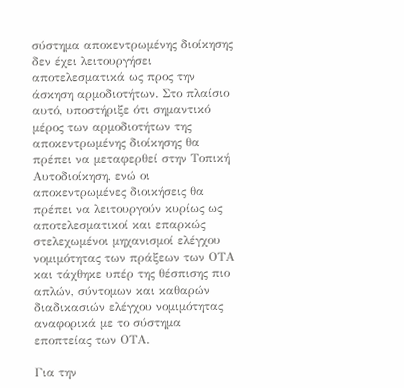σύστημα αποκεντρωμένης διοίκησης δεν έχει λειτουργήσει αποτελεσματικά ως προς την άσκηση αρμοδιοτήτων. Στο πλαίσιο αυτό, υποστήριξε ότι σημαντικό μέρος των αρμοδιοτήτων της αποκεντρωμένης διοίκησης θα πρέπει να μεταφερθεί στην Τοπική Αυτοδιοίκηση, ενώ οι αποκεντρωμένες διοικήσεις θα πρέπει να λειτουργούν κυρίως ως αποτελεσματικοί και επαρκώς στελεχωμένοι μηχανισμοί ελέγχου νομιμότητας των πράξεων των ΟΤΑ και τάχθηκε υπέρ της θέσπισης πιο απλών, σύντομων και καθαρών διαδικασιών ελέγχου νομιμότητας αναφορικά με το σύστημα εποπτείας των ΟΤΑ.

Για την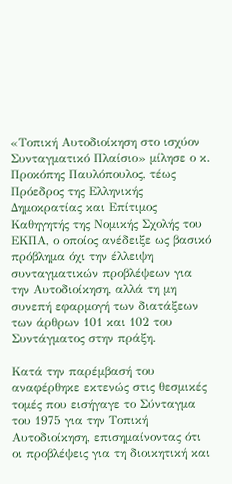«Τοπική Αυτοδιοίκηση στο ισχύον Συνταγματικό Πλαίσιο» μίλησε ο κ. Προκόπης Παυλόπουλος, τέως Πρόεδρος της Ελληνικής Δημοκρατίας και Επίτιμος Καθηγητής της Νομικής Σχολής του ΕΚΠΑ, ο οποίος ανέδειξε ως βασικό πρόβλημα όχι την έλλειψη συνταγματικών προβλέψεων για την Αυτοδιοίκηση, αλλά τη μη συνεπή εφαρμογή των διατάξεων των άρθρων 101 και 102 του Συντάγματος στην πράξη.

Κατά την παρέμβασή του αναφέρθηκε εκτενώς στις θεσμικές τομές που εισήγαγε το Σύνταγμα του 1975 για την Τοπική Αυτοδιοίκηση, επισημαίνοντας ότι οι προβλέψεις για τη διοικητική και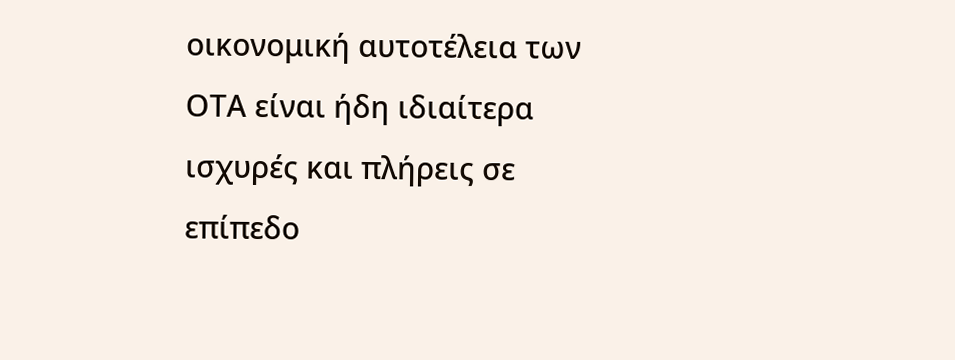οικονομική αυτοτέλεια των ΟΤΑ είναι ήδη ιδιαίτερα ισχυρές και πλήρεις σε επίπεδο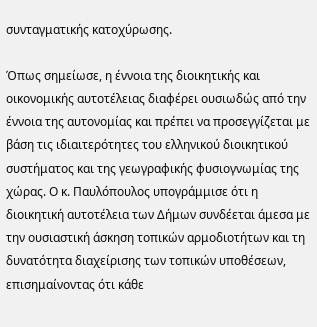συνταγματικής κατοχύρωσης.

Όπως σημείωσε, η έννοια της διοικητικής και οικονομικής αυτοτέλειας διαφέρει ουσιωδώς από την έννοια της αυτονομίας και πρέπει να προσεγγίζεται με βάση τις ιδιαιτερότητες του ελληνικού διοικητικού συστήματος και της γεωγραφικής φυσιογνωμίας της χώρας. Ο κ. Παυλόπουλος υπογράμμισε ότι η διοικητική αυτοτέλεια των Δήμων συνδέεται άμεσα με την ουσιαστική άσκηση τοπικών αρμοδιοτήτων και τη δυνατότητα διαχείρισης των τοπικών υποθέσεων, επισημαίνοντας ότι κάθε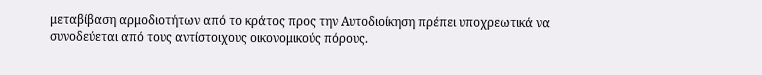μεταβίβαση αρμοδιοτήτων από το κράτος προς την Αυτοδιοίκηση πρέπει υποχρεωτικά να συνοδεύεται από τους αντίστοιχους οικονομικούς πόρους.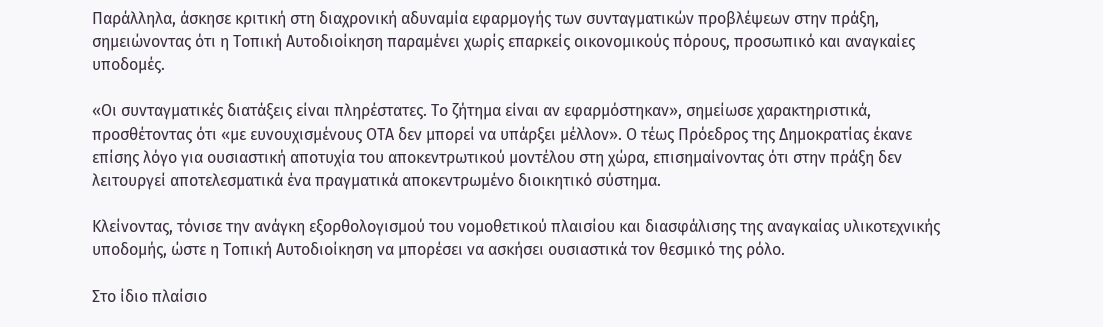Παράλληλα, άσκησε κριτική στη διαχρονική αδυναμία εφαρμογής των συνταγματικών προβλέψεων στην πράξη, σημειώνοντας ότι η Τοπική Αυτοδιοίκηση παραμένει χωρίς επαρκείς οικονομικούς πόρους, προσωπικό και αναγκαίες υποδομές.

«Οι συνταγματικές διατάξεις είναι πληρέστατες. Το ζήτημα είναι αν εφαρμόστηκαν», σημείωσε χαρακτηριστικά, προσθέτοντας ότι «με ευνουχισμένους ΟΤΑ δεν μπορεί να υπάρξει μέλλον». Ο τέως Πρόεδρος της Δημοκρατίας έκανε επίσης λόγο για ουσιαστική αποτυχία του αποκεντρωτικού μοντέλου στη χώρα, επισημαίνοντας ότι στην πράξη δεν λειτουργεί αποτελεσματικά ένα πραγματικά αποκεντρωμένο διοικητικό σύστημα.

Κλείνοντας, τόνισε την ανάγκη εξορθολογισμού του νομοθετικού πλαισίου και διασφάλισης της αναγκαίας υλικοτεχνικής υποδομής, ώστε η Τοπική Αυτοδιοίκηση να μπορέσει να ασκήσει ουσιαστικά τον θεσμικό της ρόλο.

Στο ίδιο πλαίσιο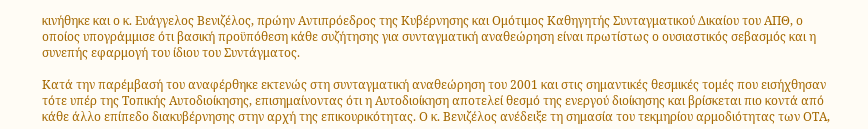κινήθηκε και ο κ. Ευάγγελος Βενιζέλος, πρώην Αντιπρόεδρος της Κυβέρνησης και Ομότιμος Καθηγητής Συνταγματικού Δικαίου του ΑΠΘ, ο οποίος υπογράμμισε ότι βασική προϋπόθεση κάθε συζήτησης για συνταγματική αναθεώρηση είναι πρωτίστως ο ουσιαστικός σεβασμός και η συνεπής εφαρμογή του ίδιου του Συντάγματος.

Κατά την παρέμβασή του αναφέρθηκε εκτενώς στη συνταγματική αναθεώρηση του 2001 και στις σημαντικές θεσμικές τομές που εισήχθησαν τότε υπέρ της Τοπικής Αυτοδιοίκησης, επισημαίνοντας ότι η Αυτοδιοίκηση αποτελεί θεσμό της ενεργού διοίκησης και βρίσκεται πιο κοντά από κάθε άλλο επίπεδο διακυβέρνησης στην αρχή της επικουρικότητας. Ο κ. Βενιζέλος ανέδειξε τη σημασία του τεκμηρίου αρμοδιότητας των ΟΤΑ,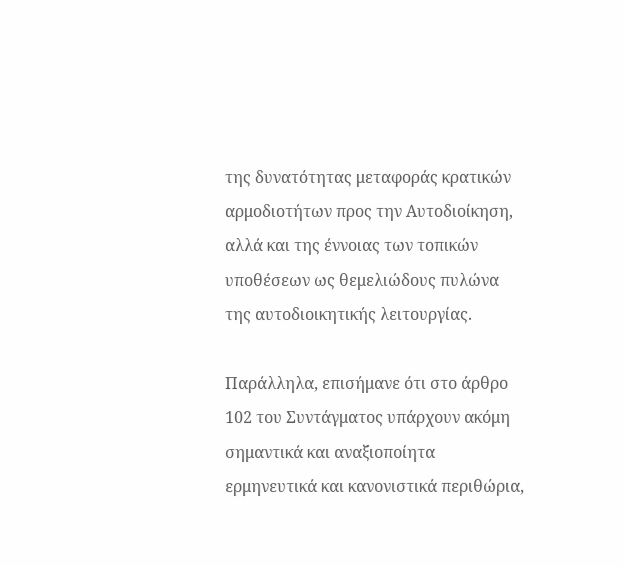της δυνατότητας μεταφοράς κρατικών αρμοδιοτήτων προς την Αυτοδιοίκηση, αλλά και της έννοιας των τοπικών υποθέσεων ως θεμελιώδους πυλώνα της αυτοδιοικητικής λειτουργίας.

Παράλληλα, επισήμανε ότι στο άρθρο 102 του Συντάγματος υπάρχουν ακόμη σημαντικά και αναξιοποίητα ερμηνευτικά και κανονιστικά περιθώρια,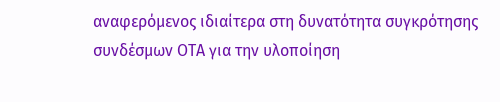αναφερόμενος ιδιαίτερα στη δυνατότητα συγκρότησης συνδέσμων ΟΤΑ για την υλοποίηση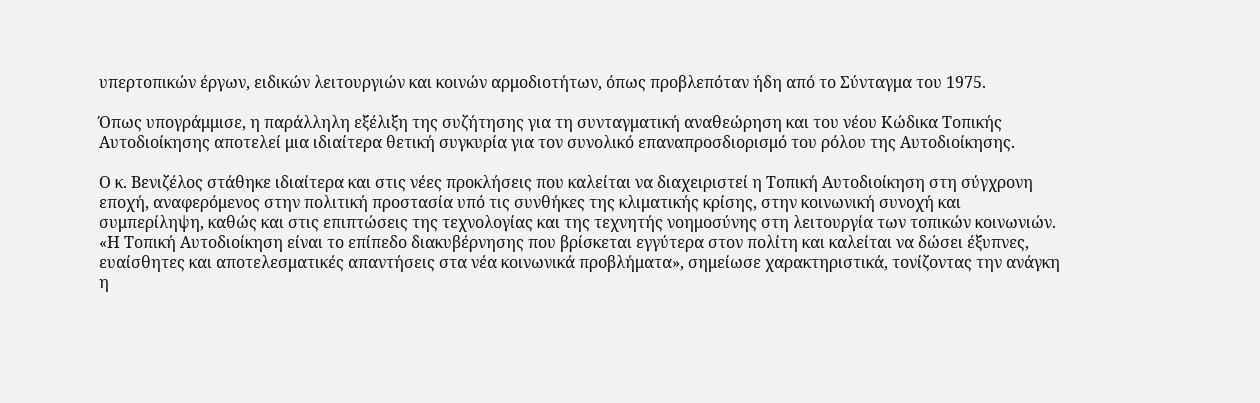υπερτοπικών έργων, ειδικών λειτουργιών και κοινών αρμοδιοτήτων, όπως προβλεπόταν ήδη από το Σύνταγμα του 1975.

Όπως υπογράμμισε, η παράλληλη εξέλιξη της συζήτησης για τη συνταγματική αναθεώρηση και του νέου Κώδικα Τοπικής Αυτοδιοίκησης αποτελεί μια ιδιαίτερα θετική συγκυρία για τον συνολικό επαναπροσδιορισμό του ρόλου της Αυτοδιοίκησης.

Ο κ. Βενιζέλος στάθηκε ιδιαίτερα και στις νέες προκλήσεις που καλείται να διαχειριστεί η Τοπική Αυτοδιοίκηση στη σύγχρονη εποχή, αναφερόμενος στην πολιτική προστασία υπό τις συνθήκες της κλιματικής κρίσης, στην κοινωνική συνοχή και συμπερίληψη, καθώς και στις επιπτώσεις της τεχνολογίας και της τεχνητής νοημοσύνης στη λειτουργία των τοπικών κοινωνιών. «Η Τοπική Αυτοδιοίκηση είναι το επίπεδο διακυβέρνησης που βρίσκεται εγγύτερα στον πολίτη και καλείται να δώσει έξυπνες, ευαίσθητες και αποτελεσματικές απαντήσεις στα νέα κοινωνικά προβλήματα», σημείωσε χαρακτηριστικά, τονίζοντας την ανάγκη η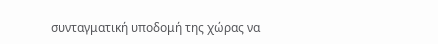συνταγματική υποδομή της χώρας να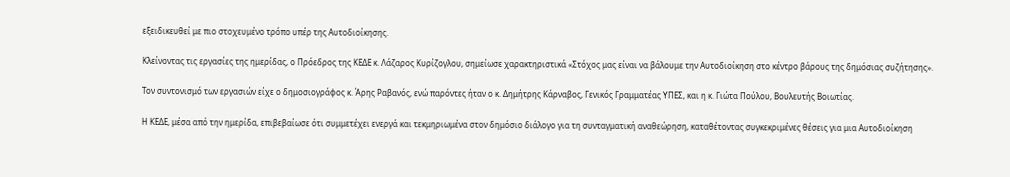εξειδικευθεί με πιο στοχευμένο τρόπο υπέρ της Αυτοδιοίκησης.

Κλείνοντας τις εργασίες της ημερίδας, ο Πρόεδρος της ΚΕΔΕ κ. Λάζαρος Κυρίζογλου, σημείωσε χαρακτηριστικά «Στόχος μας είναι να βάλουμε την Αυτοδιοίκηση στο κέντρο βάρους της δημόσιας συζήτησης».

Τον συντονισμό των εργασιών είχε ο δημοσιογράφος κ. Άρης Ραβανός, ενώ παρόντες ήταν ο κ. Δημήτρης Κάρναβος, Γενικός Γραμματέας ΥΠΕΣ, και η κ. Γιώτα Πούλου, Βουλευτής Βοιωτίας.

Η ΚΕΔΕ, μέσα από την ημερίδα, επιβεβαίωσε ότι συμμετέχει ενεργά και τεκμηριωμένα στον δημόσιο διάλογο για τη συνταγματική αναθεώρηση, καταθέτοντας συγκεκριμένες θέσεις για μια Αυτοδιοίκηση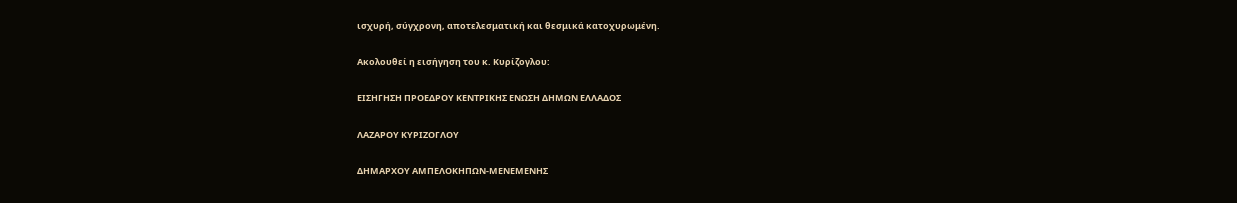ισχυρή, σύγχρονη, αποτελεσματική και θεσμικά κατοχυρωμένη.

Ακολουθεί η εισήγηση του κ. Κυρίζογλου:

ΕΙΣΗΓΗΣΗ ΠΡΟΕΔΡΟΥ ΚΕΝΤΡΙΚΗΣ ΕΝΩΣΗ ΔΗΜΩΝ ΕΛΛΑΔΟΣ

ΛΑΖΑΡΟΥ ΚΥΡΙΖΟΓΛΟΥ

ΔΗΜΑΡΧΟΥ ΑΜΠΕΛΟΚΗΠΩΝ-ΜΕΝΕΜΕΝΗΣ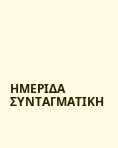ΗΜΕΡΙΔΑ ΣΥΝΤΑΓΜΑΤΙΚΗ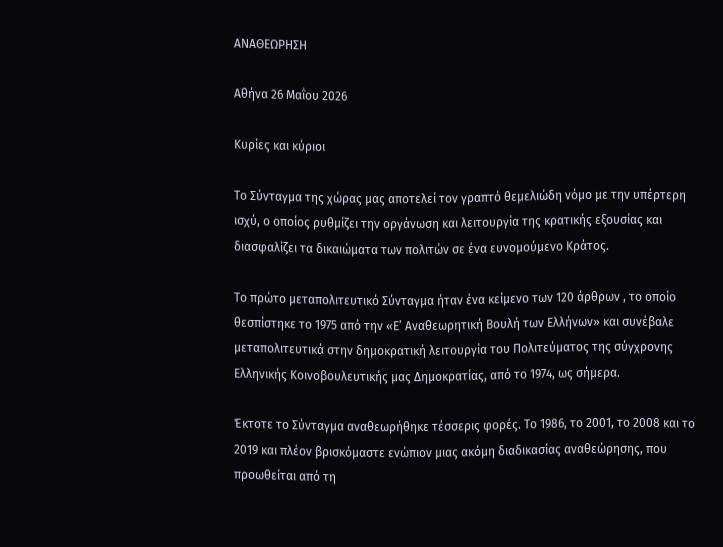ΑΝΑΘΕΩΡΗΣΗ

Αθήνα 26 Μαΐου 2026

Κυρίες και κύριοι

Το Σύνταγμα της χώρας μας αποτελεί τον γραπτό θεμελιώδη νόμο με την υπέρτερη ισχύ, ο οποίος ρυθμίζει την οργάνωση και λειτουργία της κρατικής εξουσίας και διασφαλίζει τα δικαιώματα των πολιτών σε ένα ευνομούμενο Κράτος.

Το πρώτο μεταπολιτευτικό Σύνταγμα ήταν ένα κείμενο των 120 άρθρων , το οποίο θεσπίστηκε το 1975 από την «Ε’ Αναθεωρητική Βουλή των Ελλήνων» και συνέβαλε μεταπολιτευτικά στην δημοκρατική λειτουργία του Πολιτεύματος της σύγχρονης Ελληνικής Κοινοβουλευτικής μας Δημοκρατίας, από το 1974, ως σήμερα.

Έκτοτε το Σύνταγμα αναθεωρήθηκε τέσσερις φορές. Το 1986, το 2001, το 2008 και το 2019 και πλέον βρισκόμαστε ενώπιον μιας ακόμη διαδικασίας αναθεώρησης, που προωθείται από τη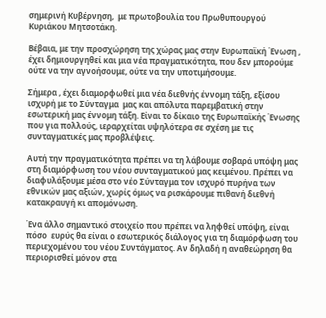σημερινή Κυβέρνηση,  με πρωτοβουλία του Πρωθυπουργού Κυριάκου Μητσοτάκη.

Βέβαια, με την προσχώρηση της χώρας μας στην Ευρωπαϊκή Ένωση , έχει δημιουργηθεί και μια νέα πραγματικότητα, που δεν μπορούμε ούτε να την αγνοήσουμε, ούτε να την υποτιμήσουμε.

Σήμερα , έχει διαμορφωθεί μια νέα διεθνής έννομη τάξη, εξίσου ισχυρή με το Σύνταγμα  μας και απόλυτα παρεμβατική στην εσωτερική μας έννομη τάξη. Είναι το δίκαιο της Ευρωπαϊκής Ένωσης που για πολλούς, ιεραρχείται υψηλότερα σε σχέση με τις συνταγματικές μας προβλέψεις.

Αυτή την πραγματικότητα πρέπει να τη λάβουμε σοβαρά υπόψη μας στη διαμόρφωση του νέου συνταγματικού μας κειμένου. Πρέπει να διαφυλάξουμε μέσα στο νέο Σύνταγμα τον ισχυρό πυρήνα των εθνικών μας αξιών, χωρίς όμως να ρισκάρουμε πιθανή διεθνή κατακραυγή κι απομόνωση.

Ένα άλλο σημαντικό στοιχείο που πρέπει να ληφθεί υπόψη, είναι πόσο  ευρύς θα είναι ο εσωτερικός διάλογος για τη διαμόρφωση του περιεχομένου του νέου Συντάγματος. Αν δηλαδή η αναθεώρηση θα περιορισθεί μόνον στα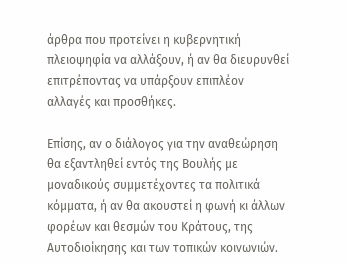άρθρα που προτείνει η κυβερνητική πλειοψηφία να αλλάξουν, ή αν θα διευρυνθεί επιτρέποντας να υπάρξουν επιπλέον αλλαγές και προσθήκες.

Επίσης, αν ο διάλογος για την αναθεώρηση θα εξαντληθεί εντός της Βουλής με μοναδικούς συμμετέχοντες τα πολιτικά κόμματα, ή αν θα ακουστεί η φωνή κι άλλων φορέων και θεσμών του Κράτους, της Αυτοδιοίκησης και των τοπικών κοινωνιών.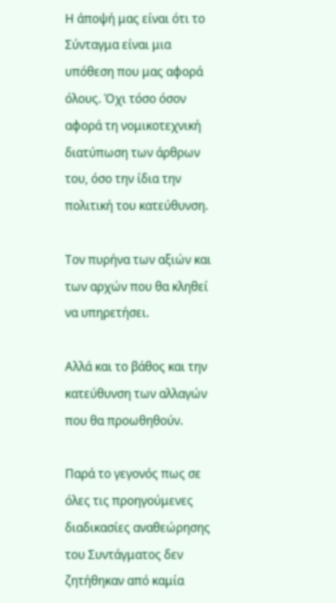Η άποψή μας είναι ότι το Σύνταγμα είναι μια υπόθεση που μας αφορά όλους. Όχι τόσο όσον αφορά τη νομικοτεχνική διατύπωση των άρθρων του, όσο την ίδια την πολιτική του κατεύθυνση.

Τον πυρήνα των αξιών και των αρχών που θα κληθεί να υπηρετήσει.

Αλλά και το βάθος και την κατεύθυνση των αλλαγών που θα προωθηθούν.

Παρά το γεγονός πως σε όλες τις προηγούμενες διαδικασίες αναθεώρησης του Συντάγματος δεν ζητήθηκαν από καμία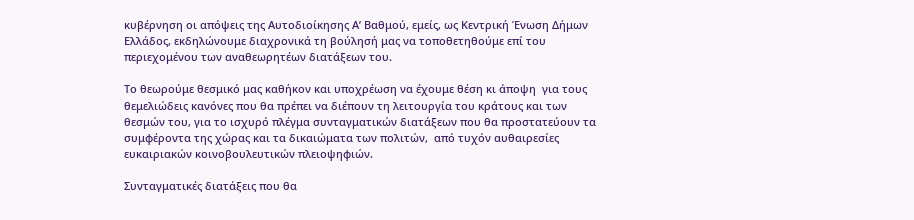κυβέρνηση οι απόψεις της Αυτοδιοίκησης Α’ Βαθμού, εμείς, ως Κεντρική Ένωση Δήμων Ελλάδος, εκδηλώνουμε διαχρονικά τη βούλησή μας να τοποθετηθούμε επί του περιεχομένου των αναθεωρητέων διατάξεων του.

Το θεωρούμε θεσμικό μας καθήκον και υποχρέωση να έχουμε θέση κι άποψη  για τους θεμελιώδεις κανόνες που θα πρέπει να διέπουν τη λειτουργία του κράτους και των θεσμών του, για το ισχυρό πλέγμα συνταγματικών διατάξεων που θα προστατεύουν τα συμφέροντα της χώρας και τα δικαιώματα των πολιτών,  από τυχόν αυθαιρεσίες ευκαιριακών κοινοβουλευτικών πλειοψηφιών.

Συνταγματικές διατάξεις που θα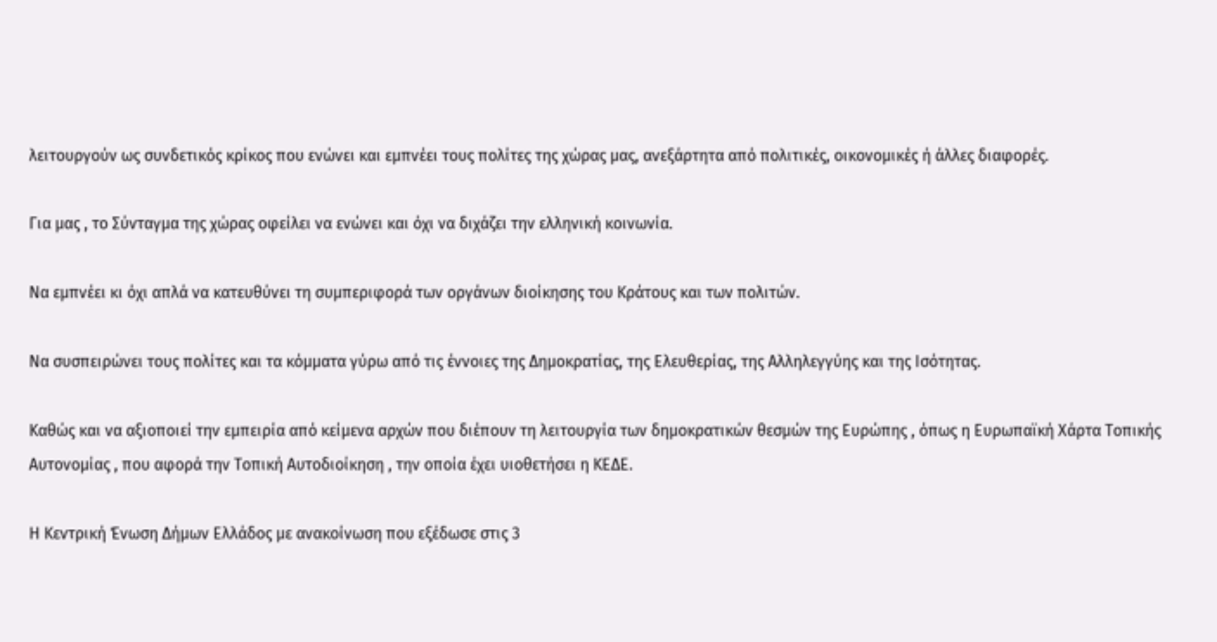λειτουργούν ως συνδετικός κρίκος που ενώνει και εμπνέει τους πολίτες της χώρας μας, ανεξάρτητα από πολιτικές, οικονομικές ή άλλες διαφορές.

Για μας , το Σύνταγμα της χώρας οφείλει να ενώνει και όχι να διχάζει την ελληνική κοινωνία.

Να εμπνέει κι όχι απλά να κατευθύνει τη συμπεριφορά των οργάνων διοίκησης του Κράτους και των πολιτών.

Να συσπειρώνει τους πολίτες και τα κόμματα γύρω από τις έννοιες της Δημοκρατίας, της Ελευθερίας, της Αλληλεγγύης και της Ισότητας.

Καθώς και να αξιοποιεί την εμπειρία από κείμενα αρχών που διέπουν τη λειτουργία των δημοκρατικών θεσμών της Ευρώπης , όπως η Ευρωπαϊκή Χάρτα Τοπικής Αυτονομίας , που αφορά την Τοπική Αυτοδιοίκηση , την οποία έχει υιοθετήσει η ΚΕΔΕ.

Η Κεντρική Ένωση Δήμων Ελλάδος με ανακοίνωση που εξέδωσε στις 3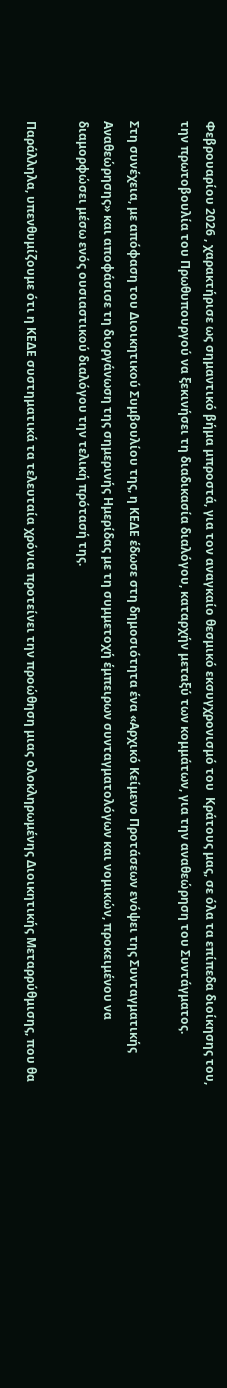Φεβρουαρίου 2026 , χαρακτήρισε ως σημαντικό βήμα μπροστά, για τον αναγκαίο θεσμικό εκσυγχρονισμό του  Κράτους μας, σε όλα τα επίπεδα διοίκησης του, την πρωτοβουλία του Πρωθυπουργού να ξεκινήσει τη διαδικασία διαλόγου, καταρχήν μεταξύ των κομμάτων, για την αναθεώρηση του Συντάγματος.

Στη συνέχεια, με απόφαση του Διοικητικού Συμβουλίου της, η ΚΕΔΕ έδωσε στη δημοσιότητα ένα «Αρχικό Κείμενο Προτάσεων ενόψει της Συνταγματικής Αναθεώρησης» και αποφάσισε τη διοργάνωση της σημερινής Ημερίδας με τη συμμετοχή έμπειρων συνταγματολόγων και νομικών, προκειμένου να διαμορφώσει μέσω ενός ουσιαστικού διαλόγου την τελική πρότασή της.

Παράλληλα, υπενθυμίζουμε ότι η ΚΕΔΕ συστηματικά τα τελευταία χρόνια προτείνει την προώθηση μιας ολοκληρωμένης Διοικητικής Μεταρρύθμισης, που θα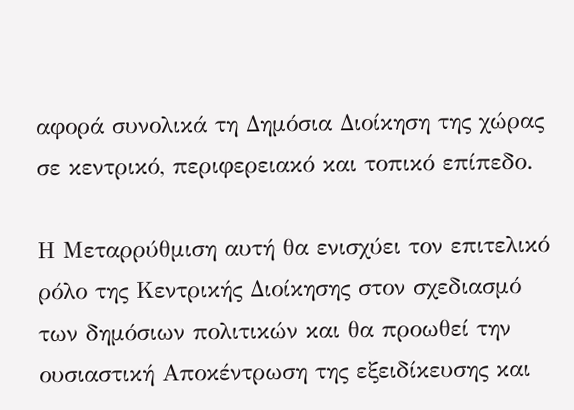αφορά συνολικά τη Δημόσια Διοίκηση της χώρας σε κεντρικό, περιφερειακό και τοπικό επίπεδο.

Η Μεταρρύθμιση αυτή θα ενισχύει τον επιτελικό ρόλο της Κεντρικής Διοίκησης στον σχεδιασμό των δημόσιων πολιτικών και θα προωθεί την ουσιαστική Αποκέντρωση της εξειδίκευσης και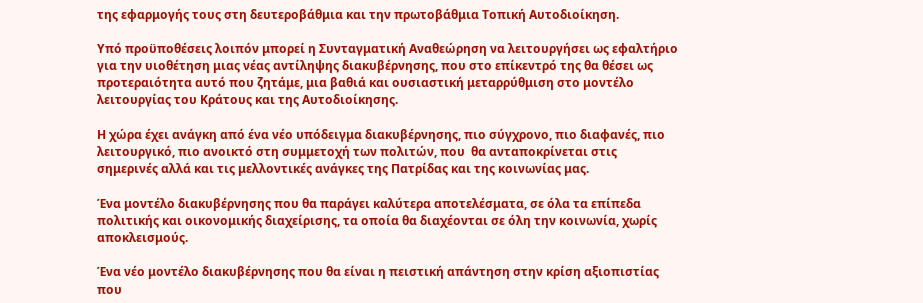της εφαρμογής τους στη δευτεροβάθμια και την πρωτοβάθμια Τοπική Αυτοδιοίκηση.

Υπό προϋποθέσεις λοιπόν μπορεί η Συνταγματική Αναθεώρηση να λειτουργήσει ως εφαλτήριο για την υιοθέτηση μιας νέας αντίληψης διακυβέρνησης, που στο επίκεντρό της θα θέσει ως προτεραιότητα αυτό που ζητάμε, μια βαθιά και ουσιαστική μεταρρύθμιση στο μοντέλο λειτουργίας του Κράτους και της Αυτοδιοίκησης.

Η χώρα έχει ανάγκη από ένα νέο υπόδειγμα διακυβέρνησης, πιο σύγχρονο, πιο διαφανές, πιο λειτουργικό, πιο ανοικτό στη συμμετοχή των πολιτών, που  θα ανταποκρίνεται στις σημερινές αλλά και τις μελλοντικές ανάγκες της Πατρίδας και της κοινωνίας μας.

Ένα μοντέλο διακυβέρνησης που θα παράγει καλύτερα αποτελέσματα, σε όλα τα επίπεδα πολιτικής και οικονομικής διαχείρισης, τα οποία θα διαχέονται σε όλη την κοινωνία, χωρίς αποκλεισμούς.

Ένα νέο μοντέλο διακυβέρνησης που θα είναι η πειστική απάντηση στην κρίση αξιοπιστίας που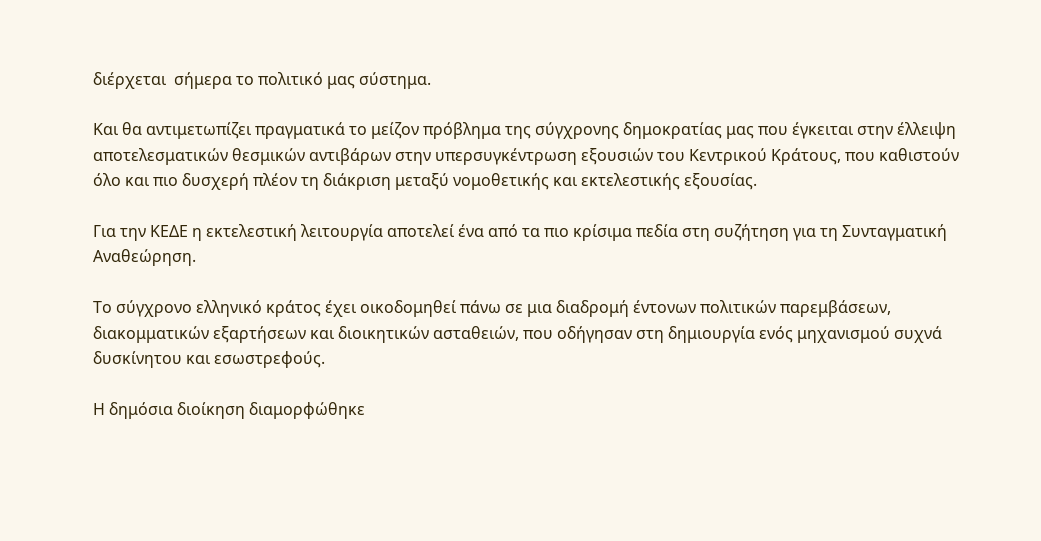διέρχεται  σήμερα το πολιτικό μας σύστημα.

Και θα αντιμετωπίζει πραγματικά το μείζον πρόβλημα της σύγχρονης δημοκρατίας μας που έγκειται στην έλλειψη αποτελεσματικών θεσμικών αντιβάρων στην υπερσυγκέντρωση εξουσιών του Κεντρικού Κράτους, που καθιστούν όλο και πιο δυσχερή πλέον τη διάκριση μεταξύ νομοθετικής και εκτελεστικής εξουσίας.

Για την ΚΕΔΕ η εκτελεστική λειτουργία αποτελεί ένα από τα πιο κρίσιμα πεδία στη συζήτηση για τη Συνταγματική Αναθεώρηση.

Το σύγχρονο ελληνικό κράτος έχει οικοδομηθεί πάνω σε μια διαδρομή έντονων πολιτικών παρεμβάσεων, διακομματικών εξαρτήσεων και διοικητικών ασταθειών, που οδήγησαν στη δημιουργία ενός μηχανισμού συχνά δυσκίνητου και εσωστρεφούς.

Η δημόσια διοίκηση διαμορφώθηκε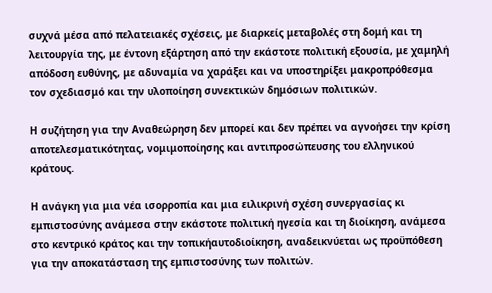συχνά μέσα από πελατειακές σχέσεις, με διαρκείς μεταβολές στη δομή και τη λειτουργία της, με έντονη εξάρτηση από την εκάστοτε πολιτική εξουσία, με χαμηλή απόδοση ευθύνης, με αδυναμία να χαράξει και να υποστηρίξει μακροπρόθεσμα τον σχεδιασμό και την υλοποίηση συνεκτικών δημόσιων πολιτικών.

Η συζήτηση για την Αναθεώρηση δεν μπορεί και δεν πρέπει να αγνοήσει την κρίση αποτελεσματικότητας, νομιμοποίησης και αντιπροσώπευσης του ελληνικού κράτους.

Η ανάγκη για μια νέα ισορροπία και μια ειλικρινή σχέση συνεργασίας κι εμπιστοσύνης ανάμεσα στην εκάστοτε πολιτική ηγεσία και τη διοίκηση, ανάμεσα στο κεντρικό κράτος και την τοπικήαυτοδιοίκηση, αναδεικνύεται ως προϋπόθεση για την αποκατάσταση της εμπιστοσύνης των πολιτών.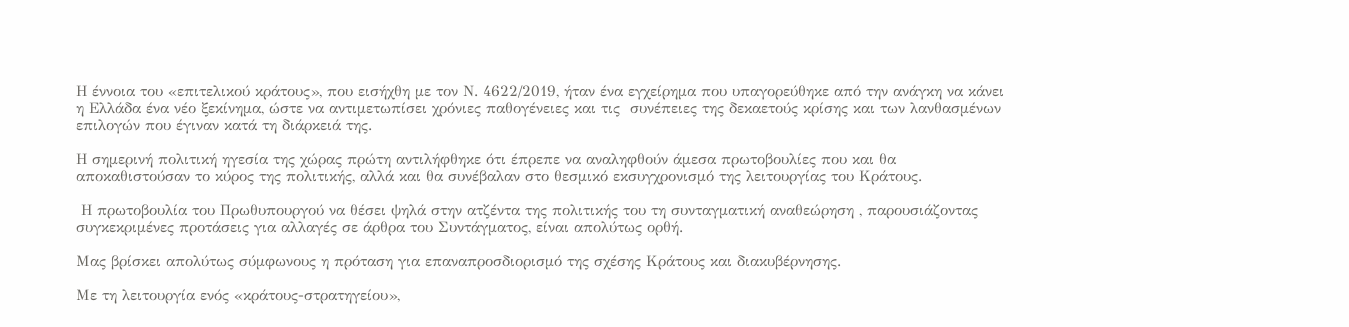Η έννοια του «επιτελικού κράτους», που εισήχθη με τον Ν. 4622/2019, ήταν ένα εγχείρημα που υπαγορεύθηκε από την ανάγκη να κάνει η Ελλάδα ένα νέο ξεκίνημα, ώστε να αντιμετωπίσει χρόνιες παθογένειες και τις  συνέπειες της δεκαετούς κρίσης και των λανθασμένων επιλογών που έγιναν κατά τη διάρκειά της.

Η σημερινή πολιτική ηγεσία της χώρας πρώτη αντιλήφθηκε ότι έπρεπε να αναληφθούν άμεσα πρωτοβουλίες που και θα αποκαθιστούσαν το κύρος της πολιτικής, αλλά και θα συνέβαλαν στο θεσμικό εκσυγχρονισμό της λειτουργίας του Κράτους.

 Η πρωτοβουλία του Πρωθυπουργού να θέσει ψηλά στην ατζέντα της πολιτικής του τη συνταγματική αναθεώρηση , παρουσιάζοντας συγκεκριμένες προτάσεις για αλλαγές σε άρθρα του Συντάγματος, είναι απολύτως ορθή.

Μας βρίσκει απολύτως σύμφωνους η πρόταση για επαναπροσδιορισμό της σχέσης Κράτους και διακυβέρνησης.

Με τη λειτουργία ενός «κράτους-στρατηγείου»,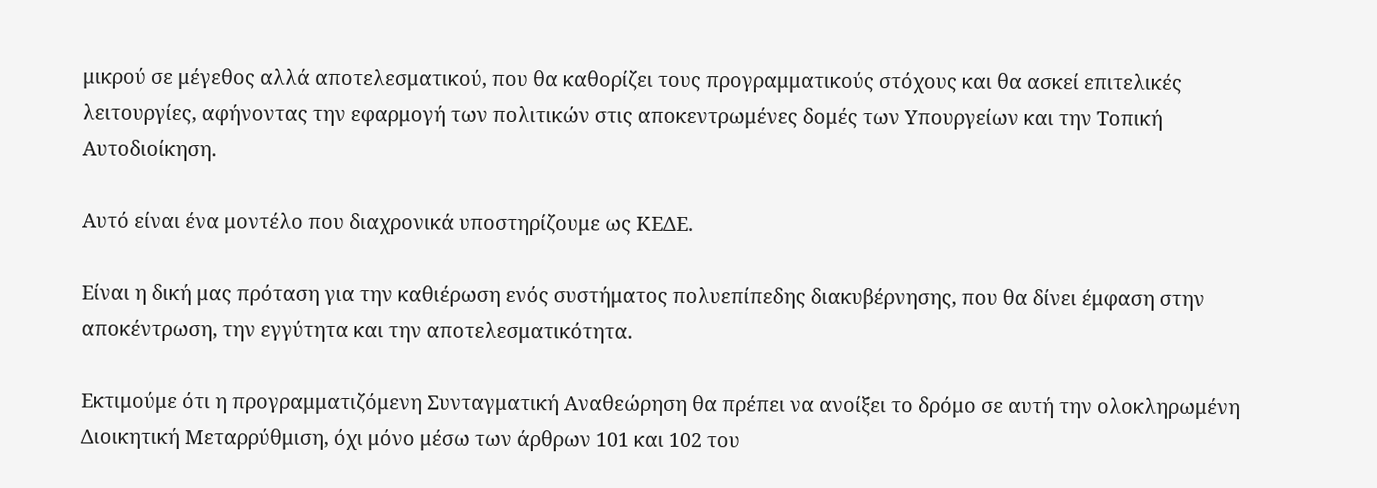μικρού σε μέγεθος αλλά αποτελεσματικού, που θα καθορίζει τους προγραμματικούς στόχους και θα ασκεί επιτελικές λειτουργίες, αφήνοντας την εφαρμογή των πολιτικών στις αποκεντρωμένες δομές των Υπουργείων και την Τοπική Αυτοδιοίκηση.

Αυτό είναι ένα μοντέλο που διαχρονικά υποστηρίζουμε ως ΚΕΔΕ.

Είναι η δική μας πρόταση για την καθιέρωση ενός συστήματος πολυεπίπεδης διακυβέρνησης, που θα δίνει έμφαση στην αποκέντρωση, την εγγύτητα και την αποτελεσματικότητα.

Εκτιμούμε ότι η προγραμματιζόμενη Συνταγματική Αναθεώρηση θα πρέπει να ανοίξει το δρόμο σε αυτή την ολοκληρωμένη Διοικητική Μεταρρύθμιση, όχι μόνο μέσω των άρθρων 101 και 102 του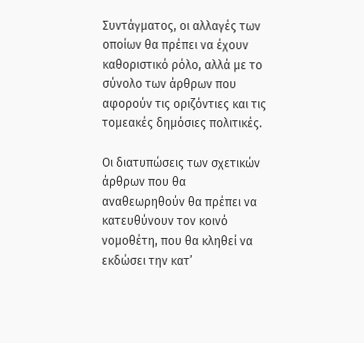Συντάγματος, οι αλλαγές των οποίων θα πρέπει να έχουν καθοριστικό ρόλο, αλλά με το σύνολο των άρθρων που αφορούν τις οριζόντιες και τις τομεακές δημόσιες πολιτικές.

Οι διατυπώσεις των σχετικών άρθρων που θα αναθεωρηθούν θα πρέπει να κατευθύνουν τον κοινό νομοθέτη, που θα κληθεί να εκδώσει την κατ’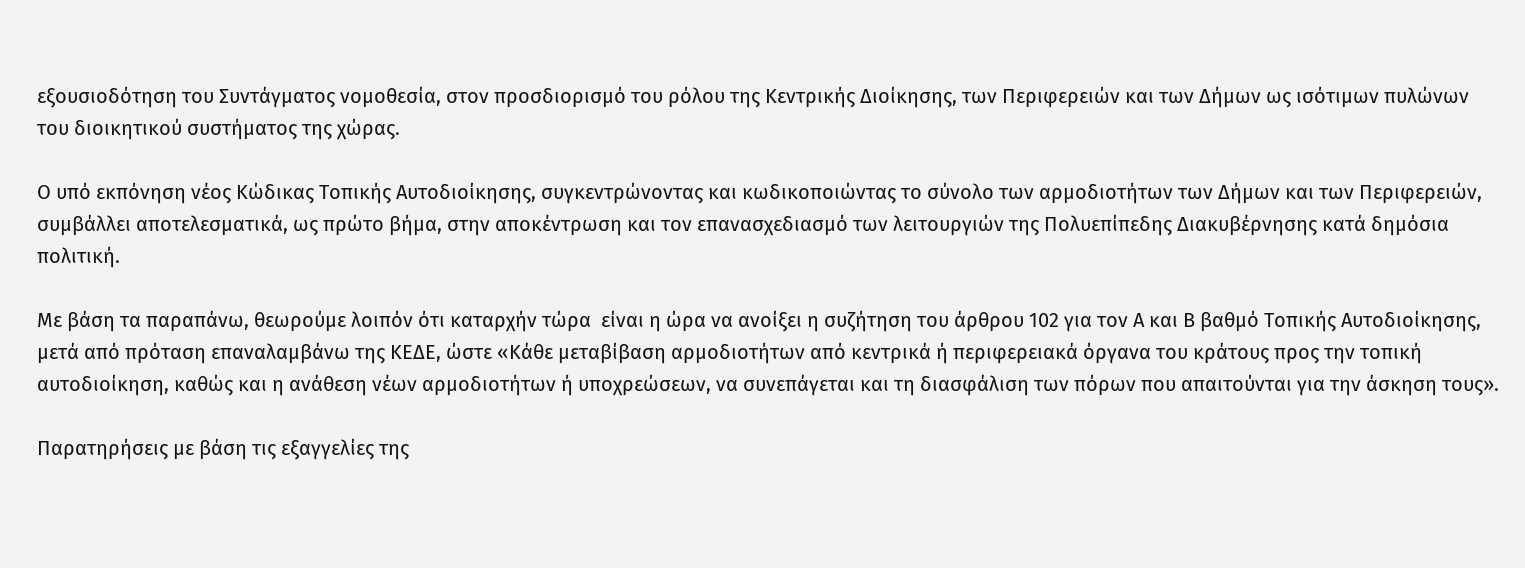εξουσιοδότηση του Συντάγματος νομοθεσία, στον προσδιορισμό του ρόλου της Κεντρικής Διοίκησης, των Περιφερειών και των Δήμων ως ισότιμων πυλώνων του διοικητικού συστήματος της χώρας.

Ο υπό εκπόνηση νέος Κώδικας Τοπικής Αυτοδιοίκησης, συγκεντρώνοντας και κωδικοποιώντας το σύνολο των αρμοδιοτήτων των Δήμων και των Περιφερειών, συμβάλλει αποτελεσματικά, ως πρώτο βήμα, στην αποκέντρωση και τον επανασχεδιασμό των λειτουργιών της Πολυεπίπεδης Διακυβέρνησης κατά δημόσια πολιτική.

Με βάση τα παραπάνω, θεωρούμε λοιπόν ότι καταρχήν τώρα  είναι η ώρα να ανοίξει η συζήτηση του άρθρου 102 για τον Α και Β βαθμό Τοπικής Αυτοδιοίκησης,  μετά από πρόταση επαναλαμβάνω της ΚΕΔΕ, ώστε «Κάθε μεταβίβαση αρμοδιοτήτων από κεντρικά ή περιφερειακά όργανα του κράτους προς την τοπική αυτοδιοίκηση, καθώς και η ανάθεση νέων αρμοδιοτήτων ή υποχρεώσεων, να συνεπάγεται και τη διασφάλιση των πόρων που απαιτούνται για την άσκηση τους».

Παρατηρήσεις με βάση τις εξαγγελίες της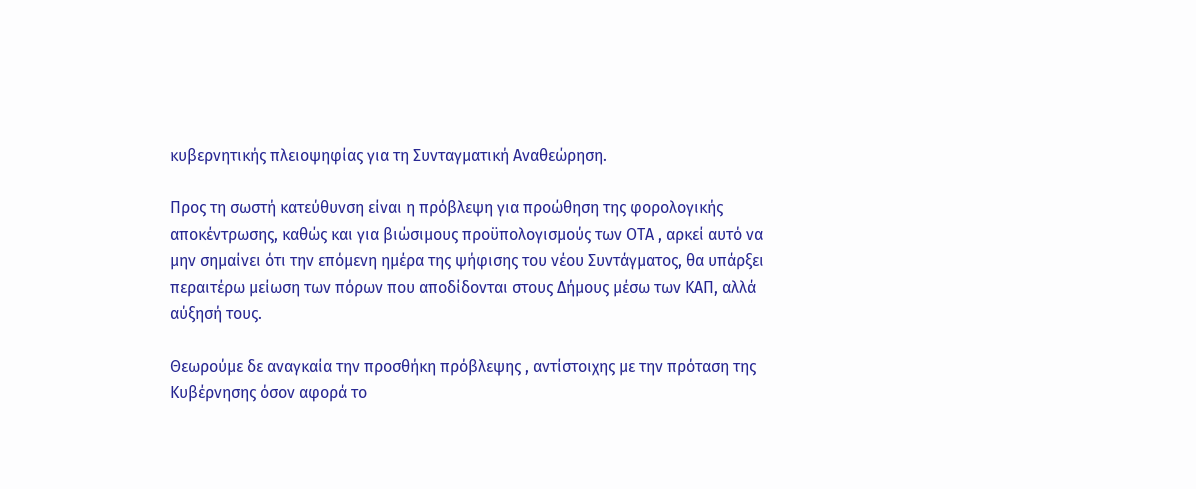κυβερνητικής πλειοψηφίας για τη Συνταγματική Αναθεώρηση.

Προς τη σωστή κατεύθυνση είναι η πρόβλεψη για προώθηση της φορολογικής αποκέντρωσης, καθώς και για βιώσιμους προϋπολογισμούς των ΟΤΑ , αρκεί αυτό να μην σημαίνει ότι την επόμενη ημέρα της ψήφισης του νέου Συντάγματος, θα υπάρξει περαιτέρω μείωση των πόρων που αποδίδονται στους Δήμους μέσω των ΚΑΠ, αλλά αύξησή τους.

Θεωρούμε δε αναγκαία την προσθήκη πρόβλεψης , αντίστοιχης με την πρόταση της Κυβέρνησης όσον αφορά το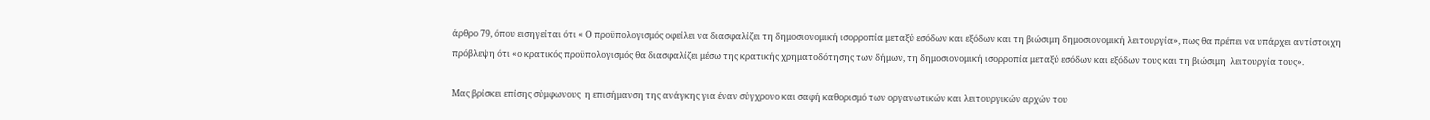άρθρο 79, όπου εισηγείται ότι « Ο προϋπολογισμός οφείλει να διασφαλίζει τη δημοσιονομική ισορροπία μεταξύ εσόδων και εξόδων και τη βιώσιμη δημοσιονομική λειτουργία», πως θα πρέπει να υπάρχει αντίστοιχη πρόβλεψη ότι «ο κρατικός προϋπολογισμός θα διασφαλίζει μέσω της κρατικής χρηματοδότησης των δήμων, τη δημοσιονομική ισορροπία μεταξύ εσόδων και εξόδων τους και τη βιώσιμη  λειτουργία τους».

Μας βρίσκει επίσης σύμφωνους  η επισήμανση της ανάγκης για έναν σύγχρονο και σαφή καθορισμό των οργανωτικών και λειτουργικών αρχών του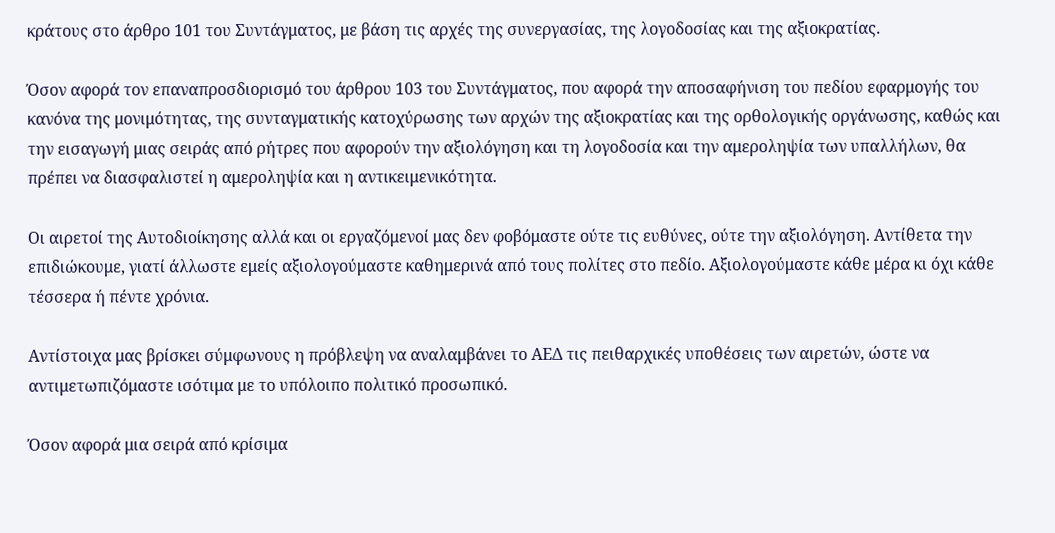κράτους στο άρθρο 101 του Συντάγματος, με βάση τις αρχές της συνεργασίας, της λογοδοσίας και της αξιοκρατίας.

Όσον αφορά τον επαναπροσδιορισμό του άρθρου 103 του Συντάγματος, που αφορά την αποσαφήνιση του πεδίου εφαρμογής του κανόνα της μονιμότητας, της συνταγματικής κατοχύρωσης των αρχών της αξιοκρατίας και της ορθολογικής οργάνωσης, καθώς και την εισαγωγή μιας σειράς από ρήτρες που αφορούν την αξιολόγηση και τη λογοδοσία και την αμεροληψία των υπαλλήλων, θα πρέπει να διασφαλιστεί η αμεροληψία και η αντικειμενικότητα.

Οι αιρετοί της Αυτοδιοίκησης αλλά και οι εργαζόμενοί μας δεν φοβόμαστε ούτε τις ευθύνες, ούτε την αξιολόγηση. Αντίθετα την επιδιώκουμε, γιατί άλλωστε εμείς αξιολογούμαστε καθημερινά από τους πολίτες στο πεδίο. Αξιολογούμαστε κάθε μέρα κι όχι κάθε τέσσερα ή πέντε χρόνια.

Αντίστοιχα μας βρίσκει σύμφωνους η πρόβλεψη να αναλαμβάνει το ΑΕΔ τις πειθαρχικές υποθέσεις των αιρετών, ώστε να αντιμετωπιζόμαστε ισότιμα με το υπόλοιπο πολιτικό προσωπικό.

Όσον αφορά μια σειρά από κρίσιμα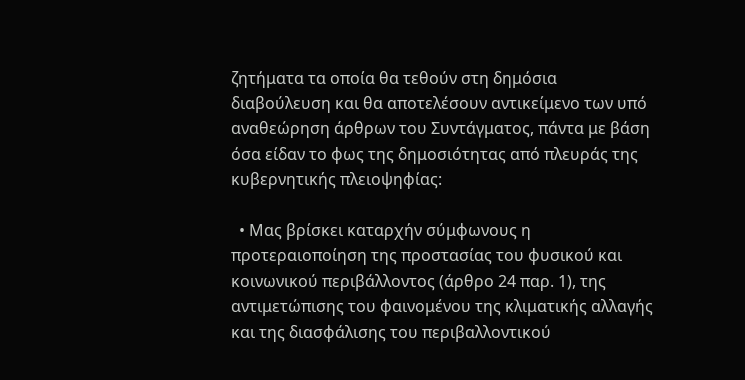ζητήματα τα οποία θα τεθούν στη δημόσια διαβούλευση και θα αποτελέσουν αντικείμενο των υπό αναθεώρηση άρθρων του Συντάγματος, πάντα με βάση όσα είδαν το φως της δημοσιότητας από πλευράς της κυβερνητικής πλειοψηφίας:

  • Μας βρίσκει καταρχήν σύμφωνους η προτεραιοποίηση της προστασίας του φυσικού και κοινωνικού περιβάλλοντος (άρθρο 24 παρ. 1), της αντιμετώπισης του φαινομένου της κλιματικής αλλαγής και της διασφάλισης του περιβαλλοντικού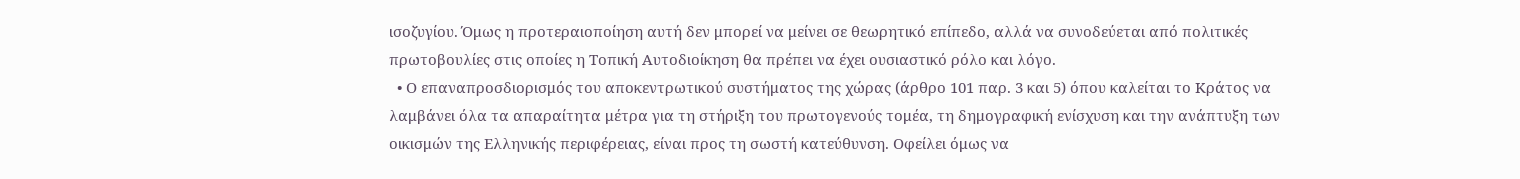ισοζυγίου. Όμως η προτεραιοποίηση αυτή δεν μπορεί να μείνει σε θεωρητικό επίπεδο, αλλά να συνοδεύεται από πολιτικές πρωτοβουλίες στις οποίες η Τοπική Αυτοδιοίκηση θα πρέπει να έχει ουσιαστικό ρόλο και λόγο.
  • Ο επαναπροσδιορισμός του αποκεντρωτικού συστήματος της χώρας (άρθρο 101 παρ. 3 και 5) όπου καλείται το Κράτος να λαμβάνει όλα τα απαραίτητα μέτρα για τη στήριξη του πρωτογενούς τομέα, τη δημογραφική ενίσχυση και την ανάπτυξη των οικισμών της Ελληνικής περιφέρειας, είναι προς τη σωστή κατεύθυνση. Οφείλει όμως να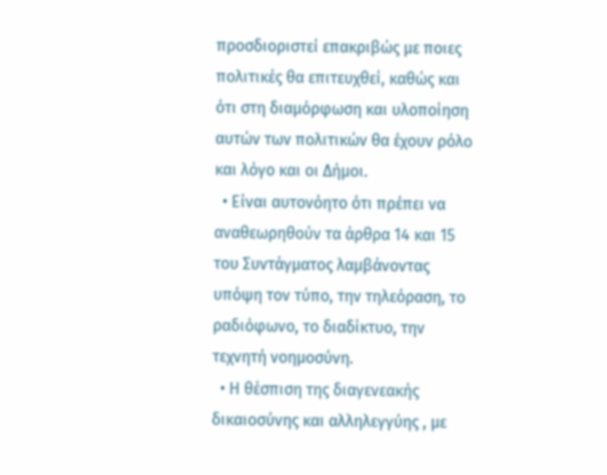προσδιοριστεί επακριβώς με ποιες πολιτικές θα επιτευχθεί, καθώς και ότι στη διαμόρφωση και υλοποίηση αυτών των πολιτικών θα έχουν ρόλο και λόγο και οι Δήμοι.
  • Είναι αυτονόητο ότι πρέπει να αναθεωρηθούν τα άρθρα 14 και 15 του Συντάγματος λαμβάνοντας υπόψη τον τύπο, την τηλεόραση, το ραδιόφωνο, το διαδίκτυο, την τεχνητή νοημοσύνη.
  • Η θέσπιση της διαγενεακής δικαιοσύνης και αλληλεγγύης , με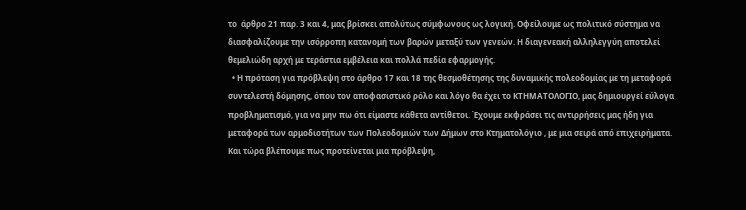το  άρθρο 21 παρ. 3 και 4, μας βρίσκει απολύτως σύμφωνους ως λογική. Οφείλουμε ως πολιτικό σύστημα να διασφαλίζουμε την ισόρροπη κατανομή των βαρών μεταξύ των γενεών. Η διαγενεακή αλληλεγγύη αποτελεί θεμελιώδη αρχή με τεράστια εμβέλεια και πολλά πεδία εφαρμογής.
  • Η πρόταση για πρόβλεψη στο άρθρο 17 και 18 της θεσμοθέτησης της δυναμικής πολεοδομίας με τη μεταφορά συντελεστή δόμησης, όπου τον αποφασιστικό ρόλο και λόγο θα έχει το ΚΤΗΜΑΤΟΛΟΓΙΟ, μας δημιουργεί εύλογα προβληματισμό, για να μην πω ότι είμαστε κάθετα αντίθετοι. Έχουμε εκφράσει τις αντιρρήσεις μας ήδη για μεταφορά των αρμοδιοτήτων των Πολεοδομιών των Δήμων στο Κτηματολόγιο , με μια σειρά από επιχειρήματα. Και τώρα βλέπουμε πως προτείνεται μια πρόβλεψη,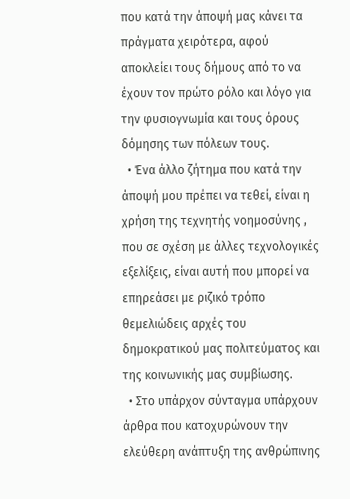που κατά την άποψή μας κάνει τα πράγματα χειρότερα, αφού αποκλείει τους δήμους από το να έχουν τον πρώτο ρόλο και λόγο για την φυσιογνωμία και τους όρους δόμησης των πόλεων τους.
  • Ένα άλλο ζήτημα που κατά την άποψή μου πρέπει να τεθεί, είναι η χρήση της τεχνητής νοημοσύνης , που σε σχέση με άλλες τεχνολογικές εξελίξεις, είναι αυτή που μπορεί να επηρεάσει με ριζικό τρόπο θεμελιώδεις αρχές του δημοκρατικού μας πολιτεύματος και της κοινωνικής μας συμβίωσης.
  • Στο υπάρχον σύνταγμα υπάρχουν άρθρα που κατοχυρώνουν την ελεύθερη ανάπτυξη της ανθρώπινης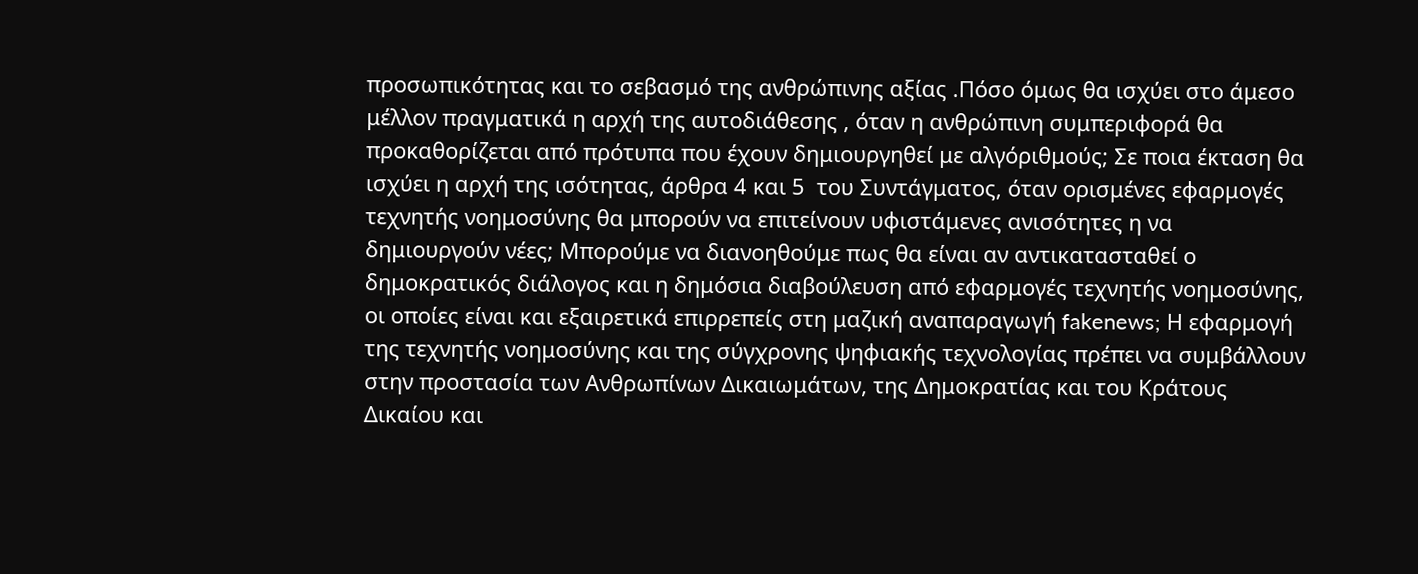προσωπικότητας και το σεβασμό της ανθρώπινης αξίας .Πόσο όμως θα ισχύει στο άμεσο μέλλον πραγματικά η αρχή της αυτοδιάθεσης , όταν η ανθρώπινη συμπεριφορά θα προκαθορίζεται από πρότυπα που έχουν δημιουργηθεί με αλγόριθμούς; Σε ποια έκταση θα ισχύει η αρχή της ισότητας, άρθρα 4 και 5  του Συντάγματος, όταν ορισμένες εφαρμογές τεχνητής νοημοσύνης θα μπορούν να επιτείνουν υφιστάμενες ανισότητες η να δημιουργούν νέες; Μπορούμε να διανοηθούμε πως θα είναι αν αντικατασταθεί ο δημοκρατικός διάλογος και η δημόσια διαβούλευση από εφαρμογές τεχνητής νοημοσύνης, οι οποίες είναι και εξαιρετικά επιρρεπείς στη μαζική αναπαραγωγή fakenews; Η εφαρμογή της τεχνητής νοημοσύνης και της σύγχρονης ψηφιακής τεχνολογίας πρέπει να συμβάλλουν στην προστασία των Ανθρωπίνων Δικαιωμάτων, της Δημοκρατίας και του Κράτους Δικαίου και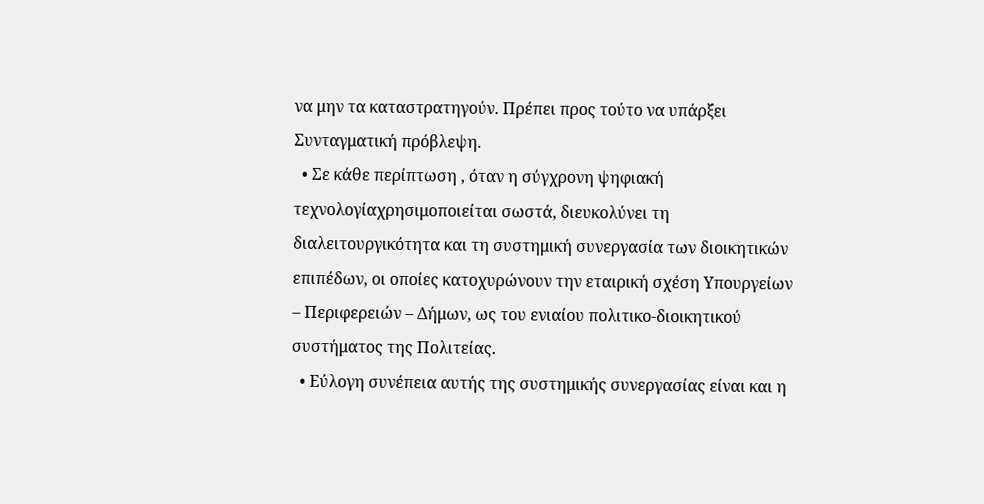να μην τα καταστρατηγούν. Πρέπει προς τούτο να υπάρξει Συνταγματική πρόβλεψη.
  • Σε κάθε περίπτωση , όταν η σύγχρονη ψηφιακή τεχνολογίαχρησιμοποιείται σωστά, διευκολύνει τη διαλειτουργικότητα και τη συστημική συνεργασία των διοικητικών επιπέδων, οι οποίες κατοχυρώνουν την εταιρική σχέση Υπουργείων – Περιφερειών – Δήμων, ως του ενιαίου πολιτικο-διοικητικού συστήματος της Πολιτείας.
  • Εύλογη συνέπεια αυτής της συστημικής συνεργασίας είναι και η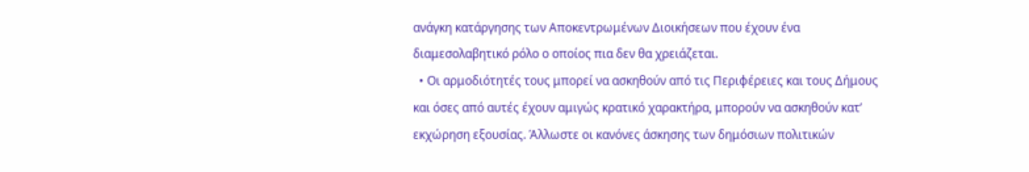ανάγκη κατάργησης των Αποκεντρωμένων Διοικήσεων που έχουν ένα διαμεσολαβητικό ρόλο ο οποίος πια δεν θα χρειάζεται.
  • Οι αρμοδιότητές τους μπορεί να ασκηθούν από τις Περιφέρειες και τους Δήμους και όσες από αυτές έχουν αμιγώς κρατικό χαρακτήρα, μπορούν να ασκηθούν κατ’ εκχώρηση εξουσίας. Άλλωστε οι κανόνες άσκησης των δημόσιων πολιτικών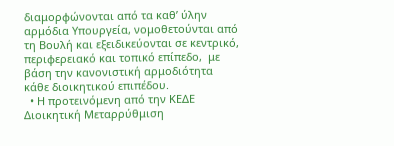διαμορφώνονται από τα καθ’ ύλην αρμόδια Υπουργεία, νομοθετούνται από τη Βουλή και εξειδικεύονται σε κεντρικό, περιφερειακό και τοπικό επίπεδο,  με βάση την κανονιστική αρμοδιότητα κάθε διοικητικού επιπέδου.
  • Η προτεινόμενη από την ΚΕΔΕ Διοικητική Μεταρρύθμιση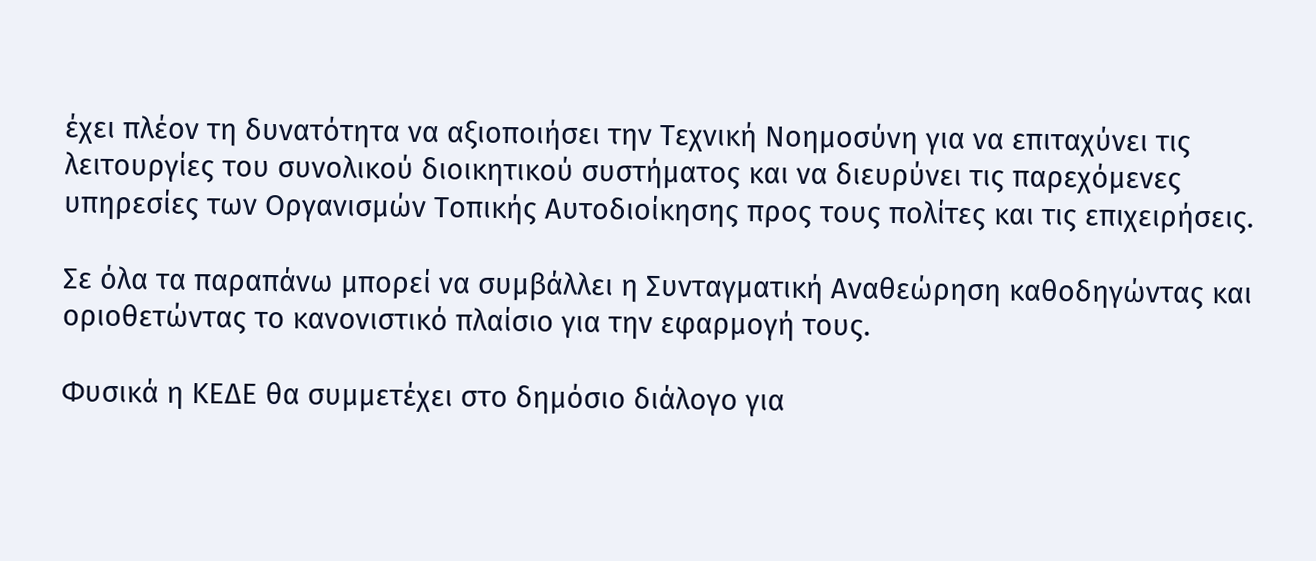έχει πλέον τη δυνατότητα να αξιοποιήσει την Τεχνική Νοημοσύνη για να επιταχύνει τις λειτουργίες του συνολικού διοικητικού συστήματος και να διευρύνει τις παρεχόμενες υπηρεσίες των Οργανισμών Τοπικής Αυτοδιοίκησης προς τους πολίτες και τις επιχειρήσεις.

Σε όλα τα παραπάνω μπορεί να συμβάλλει η Συνταγματική Αναθεώρηση καθοδηγώντας και οριοθετώντας το κανονιστικό πλαίσιο για την εφαρμογή τους.

Φυσικά η ΚΕΔΕ θα συμμετέχει στο δημόσιο διάλογο για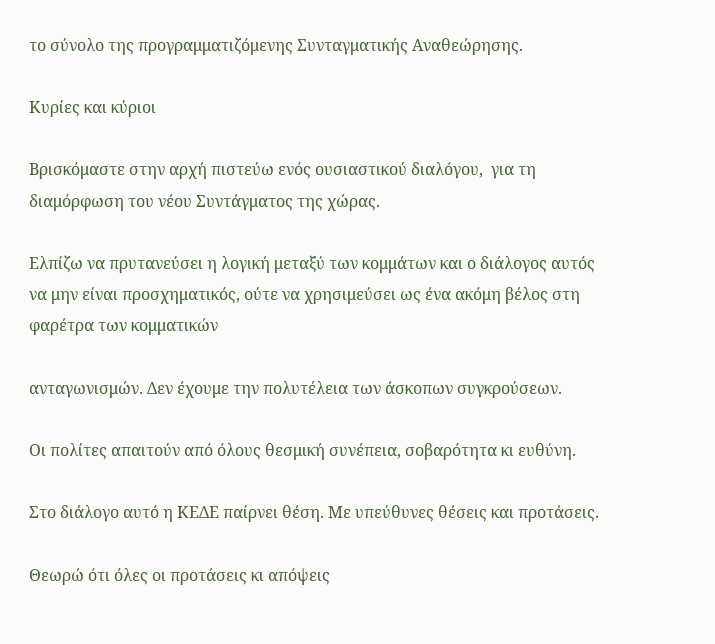το σύνολο της προγραμματιζόμενης Συνταγματικής Αναθεώρησης.

Κυρίες και κύριοι

Βρισκόμαστε στην αρχή πιστεύω ενός ουσιαστικού διαλόγου,  για τη διαμόρφωση του νέου Συντάγματος της χώρας.

Ελπίζω να πρυτανεύσει η λογική μεταξύ των κομμάτων και ο διάλογος αυτός να μην είναι προσχηματικός, ούτε να χρησιμεύσει ως ένα ακόμη βέλος στη φαρέτρα των κομματικών

ανταγωνισμών. Δεν έχουμε την πολυτέλεια των άσκοπων συγκρούσεων.

Οι πολίτες απαιτούν από όλους θεσμική συνέπεια, σοβαρότητα κι ευθύνη.

Στο διάλογο αυτό η ΚΕΔΕ παίρνει θέση. Με υπεύθυνες θέσεις και προτάσεις.

Θεωρώ ότι όλες οι προτάσεις κι απόψεις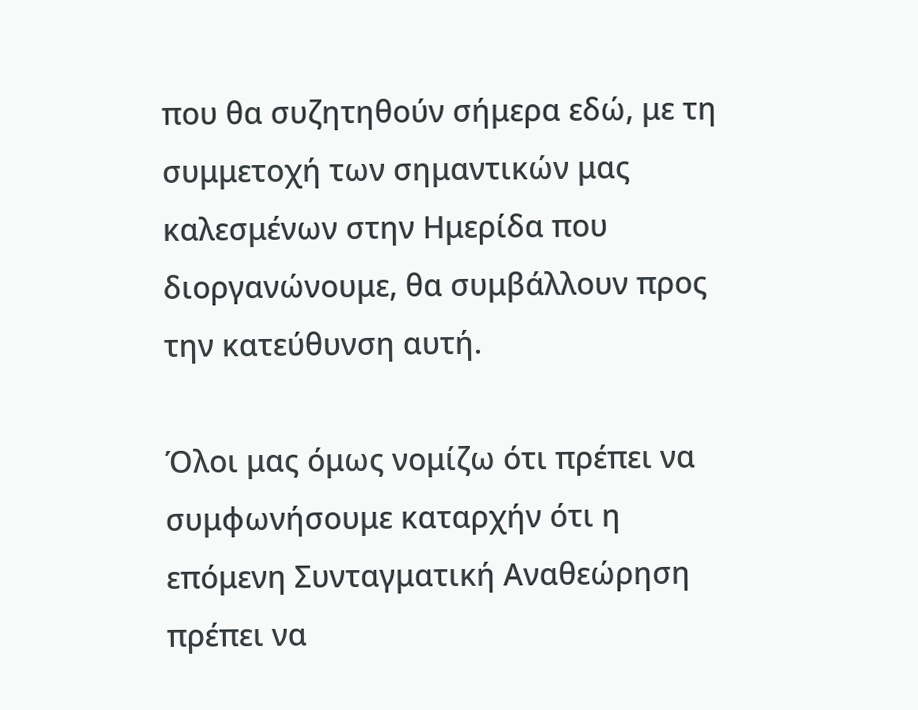που θα συζητηθούν σήμερα εδώ, με τη συμμετοχή των σημαντικών μας καλεσμένων στην Ημερίδα που διοργανώνουμε, θα συμβάλλουν προς την κατεύθυνση αυτή.

Όλοι μας όμως νομίζω ότι πρέπει να συμφωνήσουμε καταρχήν ότι η επόμενη Συνταγματική Αναθεώρηση πρέπει να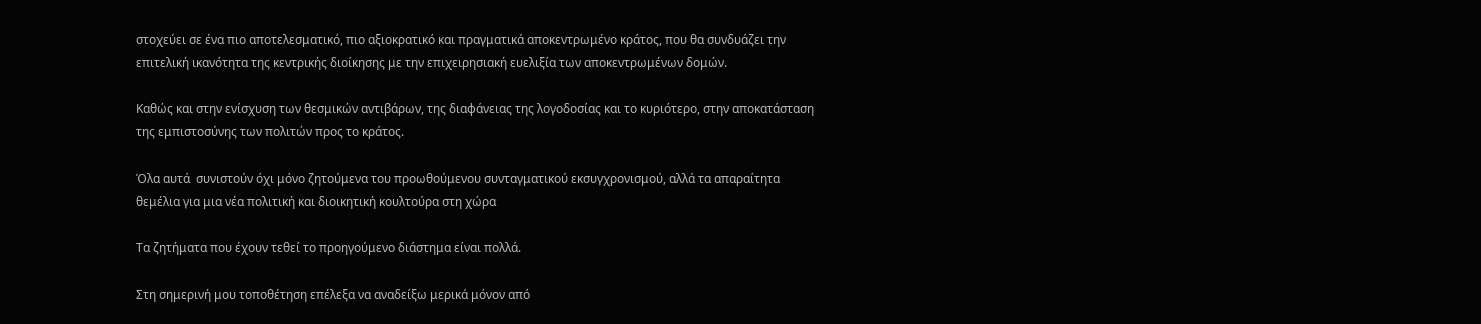στοχεύει σε ένα πιο αποτελεσματικό, πιο αξιοκρατικό και πραγματικά αποκεντρωμένο κράτος, που θα συνδυάζει την επιτελική ικανότητα της κεντρικής διοίκησης με την επιχειρησιακή ευελιξία των αποκεντρωμένων δομών.

Καθώς και στην ενίσχυση των θεσμικών αντιβάρων, της διαφάνειας της λογοδοσίας και το κυριότερο, στην αποκατάσταση της εμπιστοσύνης των πολιτών προς το κράτος.

Όλα αυτά  συνιστούν όχι μόνο ζητούμενα του προωθούμενου συνταγματικού εκσυγχρονισμού, αλλά τα απαραίτητα θεμέλια για μια νέα πολιτική και διοικητική κουλτούρα στη χώρα

Τα ζητήματα που έχουν τεθεί το προηγούμενο διάστημα είναι πολλά.

Στη σημερινή μου τοποθέτηση επέλεξα να αναδείξω μερικά μόνον από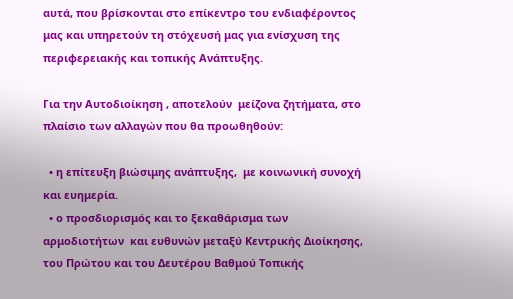αυτά, που βρίσκονται στο επίκεντρο του ενδιαφέροντος μας και υπηρετούν τη στόχευσή μας για ενίσχυση της περιφερειακής και τοπικής Ανάπτυξης.

Για την Αυτοδιοίκηση , αποτελούν  μείζονα ζητήματα, στο πλαίσιο των αλλαγών που θα προωθηθούν:

  • η επίτευξη βιώσιμης ανάπτυξης,  με κοινωνική συνοχή και ευημερία.
  • ο προσδιορισμός και το ξεκαθάρισμα των αρμοδιοτήτων  και ευθυνών μεταξύ Κεντρικής Διοίκησης, του Πρώτου και του Δευτέρου Βαθμού Τοπικής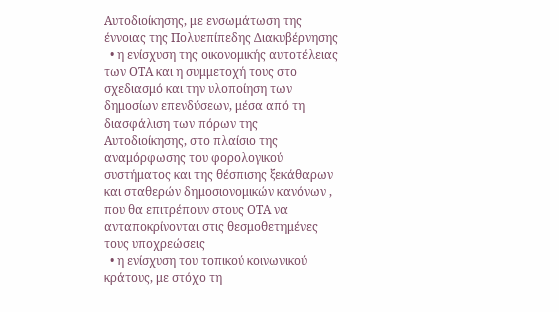Αυτοδιοίκησης, με ενσωμάτωση της έννοιας της Πολυεπίπεδης Διακυβέρνησης
  • η ενίσχυση της οικονομικής αυτοτέλειας των ΟΤΑ και η συμμετοχή τους στο σχεδιασμό και την υλοποίηση των δημοσίων επενδύσεων, μέσα από τη διασφάλιση των πόρων της Αυτοδιοίκησης, στο πλαίσιο της αναμόρφωσης του φορολογικού συστήματος και της θέσπισης ξεκάθαρων και σταθερών δημοσιονομικών κανόνων , που θα επιτρέπουν στους ΟΤΑ να ανταποκρίνονται στις θεσμοθετημένες τους υποχρεώσεις
  • η ενίσχυση του τοπικού κοινωνικού κράτους, με στόχο τη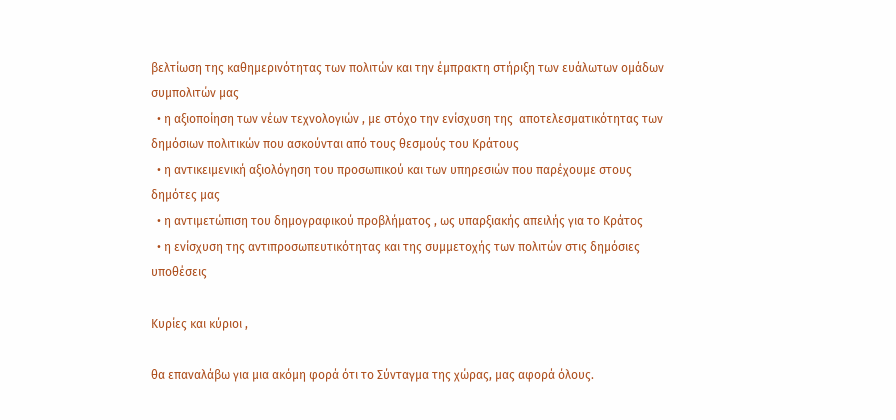βελτίωση της καθημερινότητας των πολιτών και την έμπρακτη στήριξη των ευάλωτων ομάδων συμπολιτών μας
  • η αξιοποίηση των νέων τεχνολογιών , με στόχο την ενίσχυση της  αποτελεσματικότητας των δημόσιων πολιτικών που ασκούνται από τους θεσμούς του Κράτους
  • η αντικειμενική αξιολόγηση του προσωπικού και των υπηρεσιών που παρέχουμε στους δημότες μας
  • η αντιμετώπιση του δημογραφικού προβλήματος , ως υπαρξιακής απειλής για το Κράτος
  • η ενίσχυση της αντιπροσωπευτικότητας και της συμμετοχής των πολιτών στις δημόσιες υποθέσεις

Κυρίες και κύριοι ,

θα επαναλάβω για μια ακόμη φορά ότι το Σύνταγμα της χώρας, μας αφορά όλους.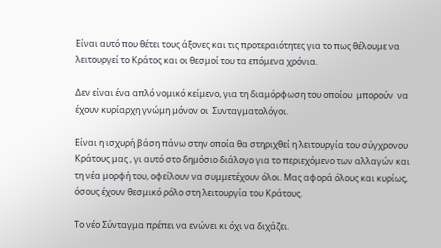Είναι αυτό που θέτει τους άξονες και τις προτεραιότητες για το πως θέλουμε να λειτουργεί το Κράτος και οι θεσμοί του τα επόμενα χρόνια.

Δεν είναι ένα απλό νομικό κείμενο, για τη διαμόρφωση του οποίου  μπορούν  να έχουν κυρίαρχη γνώμη μόνον οι  Συνταγματολόγοι.

Είναι η ισχυρή βάση πάνω στην οποία θα στηριχθεί η λειτουργία του σύγχρονου Κράτους μας , γι αυτό στο δημόσιο διάλογο για το περιεχόμενο των αλλαγών και τη νέα μορφή του, οφείλουν να συμμετέχουν όλοι. Μας αφορά όλους και κυρίως, όσους έχουν θεσμικό ρόλο στη λειτουργία του Κράτους.

Το νέο Σύνταγμα πρέπει να ενώνει κι όχι να διχάζει.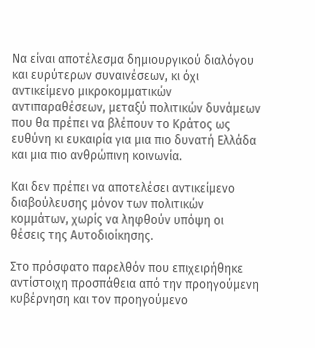Να είναι αποτέλεσμα δημιουργικού διαλόγου και ευρύτερων συναινέσεων, κι όχι αντικείμενο μικροκομματικών αντιπαραθέσεων, μεταξύ πολιτικών δυνάμεων που θα πρέπει να βλέπουν το Κράτος ως ευθύνη κι ευκαιρία για μια πιο δυνατή Ελλάδα και μια πιο ανθρώπινη κοινωνία.

Και δεν πρέπει να αποτελέσει αντικείμενο διαβούλευσης μόνον των πολιτικών κομμάτων, χωρίς να ληφθούν υπόψη οι θέσεις της Αυτοδιοίκησης.

Στο πρόσφατο παρελθόν που επιχειρήθηκε αντίστοιχη προσπάθεια από την προηγούμενη κυβέρνηση και τον προηγούμενο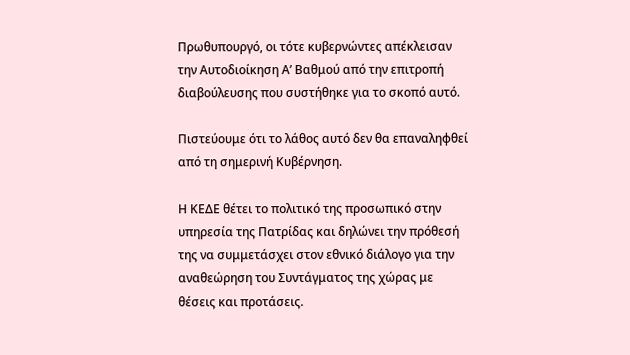Πρωθυπουργό, οι τότε κυβερνώντες απέκλεισαν την Αυτοδιοίκηση Α’ Βαθμού από την επιτροπή διαβούλευσης που συστήθηκε για το σκοπό αυτό.

Πιστεύουμε ότι το λάθος αυτό δεν θα επαναληφθεί από τη σημερινή Κυβέρνηση.

Η ΚΕΔΕ θέτει το πολιτικό της προσωπικό στην υπηρεσία της Πατρίδας και δηλώνει την πρόθεσή της να συμμετάσχει στον εθνικό διάλογο για την αναθεώρηση του Συντάγματος της χώρας με θέσεις και προτάσεις.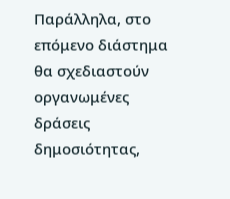Παράλληλα, στο επόμενο διάστημα θα σχεδιαστούν οργανωμένες δράσεις δημοσιότητας,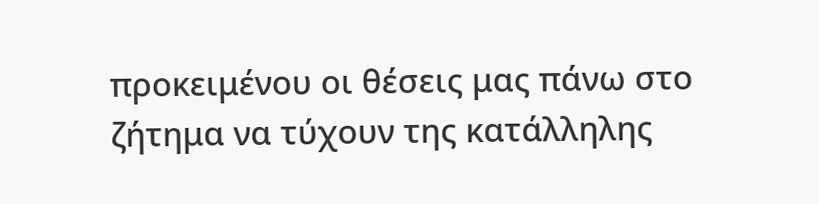προκειμένου οι θέσεις μας πάνω στο ζήτημα να τύχουν της κατάλληλης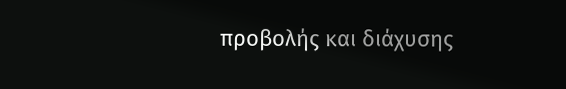προβολής και διάχυσης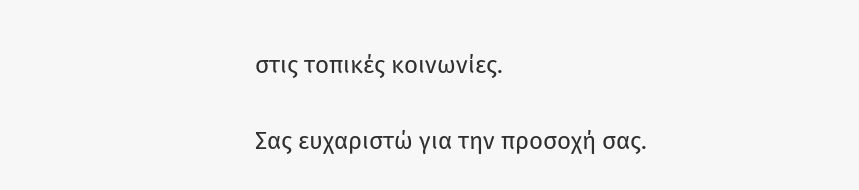στις τοπικές κοινωνίες.

Σας ευχαριστώ για την προσοχή σας.